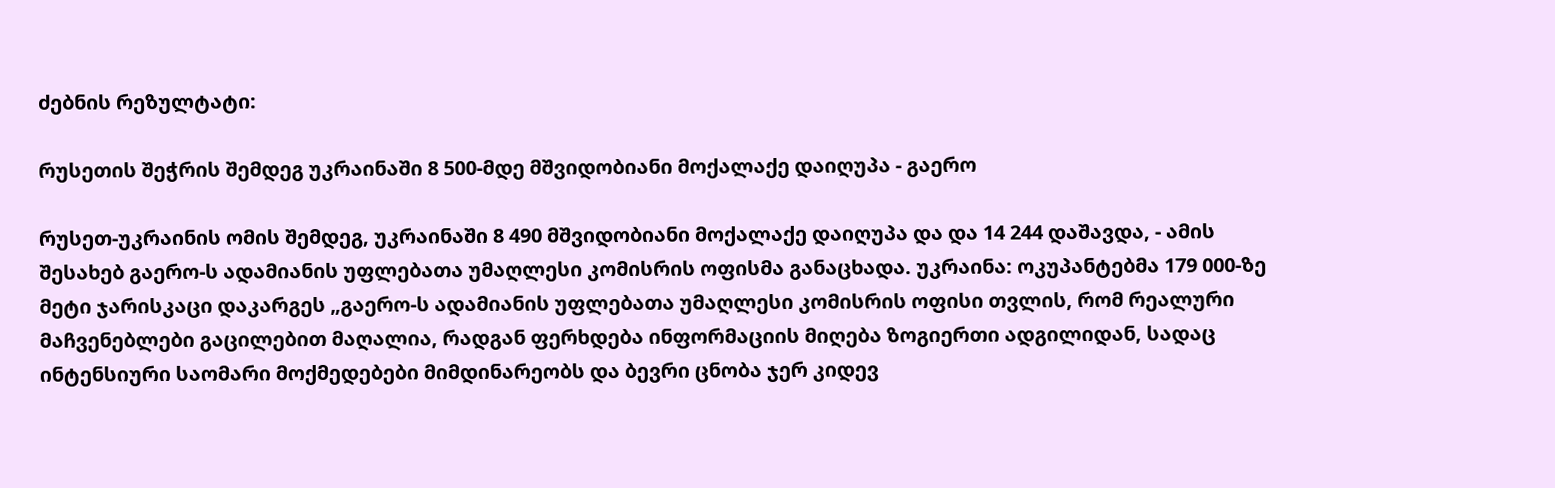ძებნის რეზულტატი:

რუსეთის შეჭრის შემდეგ უკრაინაში 8 500-მდე მშვიდობიანი მოქალაქე დაიღუპა - გაერო

რუსეთ-უკრაინის ომის შემდეგ, უკრაინაში 8 490 მშვიდობიანი მოქალაქე დაიღუპა და და 14 244 დაშავდა, - ამის შესახებ გაერო-ს ადამიანის უფლებათა უმაღლესი კომისრის ოფისმა განაცხადა. უკრაინა: ოკუპანტებმა 179 000-ზე მეტი ჯარისკაცი დაკარგეს „გაერო-ს ადამიანის უფლებათა უმაღლესი კომისრის ოფისი თვლის, რომ რეალური მაჩვენებლები გაცილებით მაღალია, რადგან ფერხდება ინფორმაციის მიღება ზოგიერთი ადგილიდან, სადაც ინტენსიური საომარი მოქმედებები მიმდინარეობს და ბევრი ცნობა ჯერ კიდევ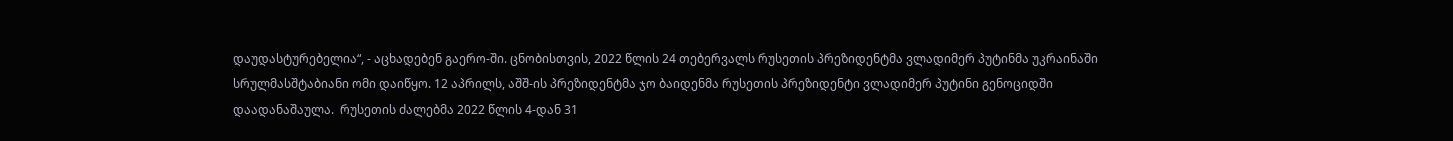დაუდასტურებელია“, - აცხადებენ გაერო-ში. ცნობისთვის, 2022 წლის 24 თებერვალს რუსეთის პრეზიდენტმა ვლადიმერ პუტინმა უკრაინაში სრულმასშტაბიანი ომი დაიწყო. 12 აპრილს, აშშ-ის პრეზიდენტმა ჯო ბაიდენმა რუსეთის პრეზიდენტი ვლადიმერ პუტინი გენოციდში დაადანაშაულა.  რუსეთის ძალებმა 2022 წლის 4-დან 31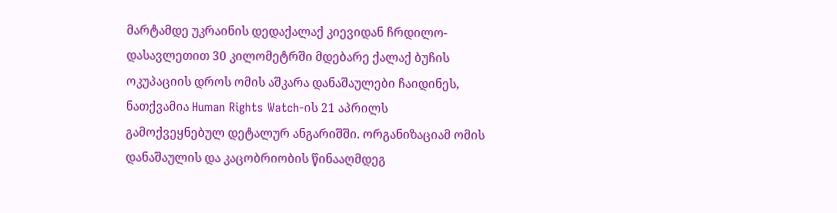მარტამდე უკრაინის დედაქალაქ კიევიდან ჩრდილო-დასავლეთით 30 კილომეტრში მდებარე ქალაქ ბუჩის ოკუპაციის დროს ომის აშკარა დანაშაულები ჩაიდინეს, ნათქვამია Human Rights Watch-ის 21 აპრილს გამოქვეყნებულ დეტალურ ანგარიშში. ორგანიზაციამ ომის დანაშაულის და კაცობრიობის წინააღმდეგ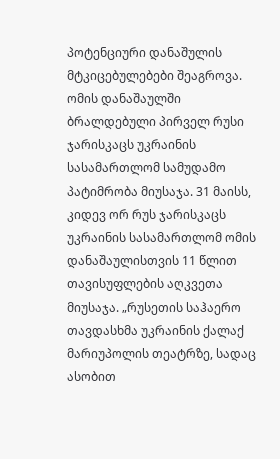პოტენციური დანაშულის მტკიცებულებები შეაგროვა. ომის დანაშაულში ბრალდებული პირველ რუსი ჯარისკაცს უკრაინის სასამართლომ სამუდამო პატიმრობა მიუსაჯა. 31 მაისს, კიდევ ორ რუს ჯარისკაცს უკრაინის სასამართლომ ომის დანაშაულისთვის 11 წლით თავისუფლების აღკვეთა მიუსაჯა. „რუსეთის საჰაერო თავდასხმა უკრაინის ქალაქ მარიუპოლის თეატრზე, სადაც ასობით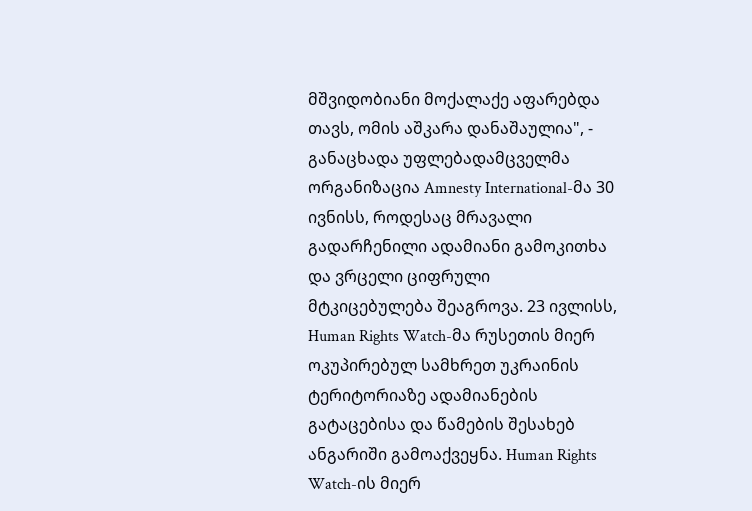მშვიდობიანი მოქალაქე აფარებდა თავს, ომის აშკარა დანაშაულია", - განაცხადა უფლებადამცველმა ორგანიზაცია Amnesty International-მა 30 ივნისს, როდესაც მრავალი გადარჩენილი ადამიანი გამოკითხა და ვრცელი ციფრული მტკიცებულება შეაგროვა. 23 ივლისს, Human Rights Watch-მა რუსეთის მიერ ოკუპირებულ სამხრეთ უკრაინის ტერიტორიაზე ადამიანების გატაცებისა და წამების შესახებ ანგარიში გამოაქვეყნა. Human Rights Watch-ის მიერ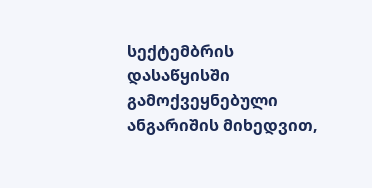სექტემბრის დასაწყისში გამოქვეყნებული ანგარიშის მიხედვით,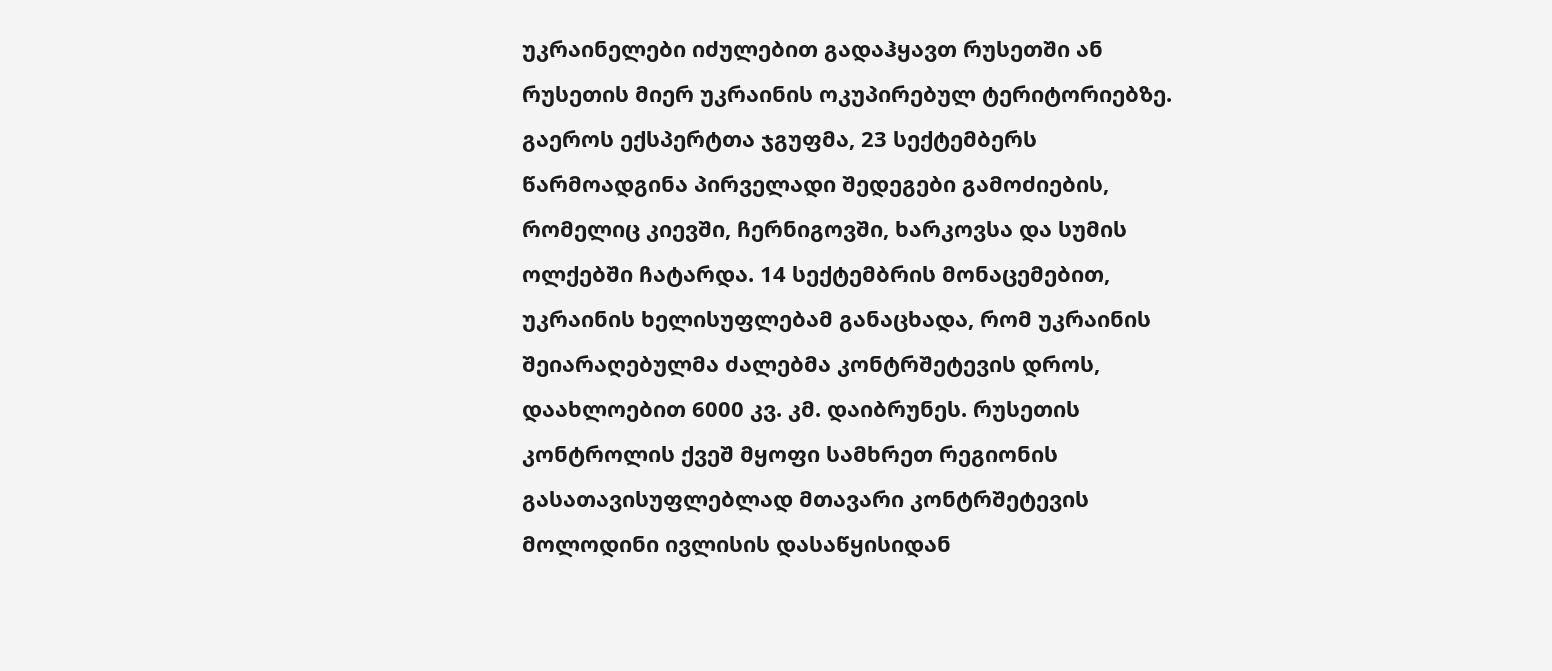უკრაინელები იძულებით გადაჰყავთ რუსეთში ან რუსეთის მიერ უკრაინის ოკუპირებულ ტერიტორიებზე. გაეროს ექსპერტთა ჯგუფმა, 23 სექტემბერს წარმოადგინა პირველადი შედეგები გამოძიების, რომელიც კიევში, ჩერნიგოვში, ხარკოვსა და სუმის ოლქებში ჩატარდა. 14 სექტემბრის მონაცემებით, უკრაინის ხელისუფლებამ განაცხადა, რომ უკრაინის შეიარაღებულმა ძალებმა კონტრშეტევის დროს, დაახლოებით 6000 კვ. კმ. დაიბრუნეს. რუსეთის კონტროლის ქვეშ მყოფი სამხრეთ რეგიონის გასათავისუფლებლად მთავარი კონტრშეტევის მოლოდინი ივლისის დასაწყისიდან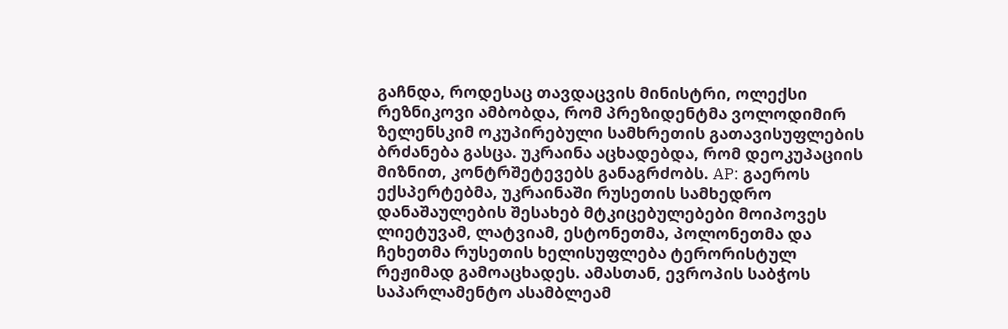გაჩნდა, როდესაც თავდაცვის მინისტრი, ოლექსი რეზნიკოვი ამბობდა, რომ პრეზიდენტმა ვოლოდიმირ ზელენსკიმ ოკუპირებული სამხრეთის გათავისუფლების ბრძანება გასცა. უკრაინა აცხადებდა, რომ დეოკუპაციის მიზნით, კონტრშეტევებს განაგრძობს. AP: გაეროს ექსპერტებმა, უკრაინაში რუსეთის სამხედრო დანაშაულების შესახებ მტკიცებულებები მოიპოვეს ლიეტუვამ, ლატვიამ, ესტონეთმა, პოლონეთმა და ჩეხეთმა რუსეთის ხელისუფლება ტერორისტულ რეჟიმად გამოაცხადეს. ამასთან, ევროპის საბჭოს საპარლამენტო ასამბლეამ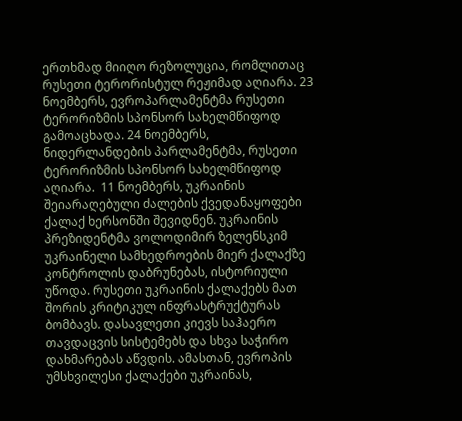ერთხმად მიიღო რეზოლუცია, რომლითაც რუსეთი ტერორისტულ რეჟიმად აღიარა. 23 ნოემბერს, ევროპარლამენტმა რუსეთი ტერორიზმის სპონსორ სახელმწიფოდ გამოაცხადა. 24 ნოემბერს, ნიდერლანდების პარლამენტმა, რუსეთი ტერორიზმის სპონსორ სახელმწიფოდ აღიარა.  11 ნოემბერს, უკრაინის შეიარაღებული ძალების ქვედანაყოფები ქალაქ ხერსონში შევიდნენ. უკრაინის პრეზიდენტმა ვოლოდიმირ ზელენსკიმ უკრაინელი სამხედროების მიერ ქალაქზე კონტროლის დაბრუნებას, ისტორიული უწოდა. რუსეთი უკრაინის ქალაქებს მათ შორის კრიტიკულ ინფრასტრუქტურას ბომბავს. დასავლეთი კიევს საჰაერო თავდაცვის სისტემებს და სხვა საჭირო დახმარებას აწვდის. ამასთან, ევროპის უმსხვილესი ქალაქები უკრაინას,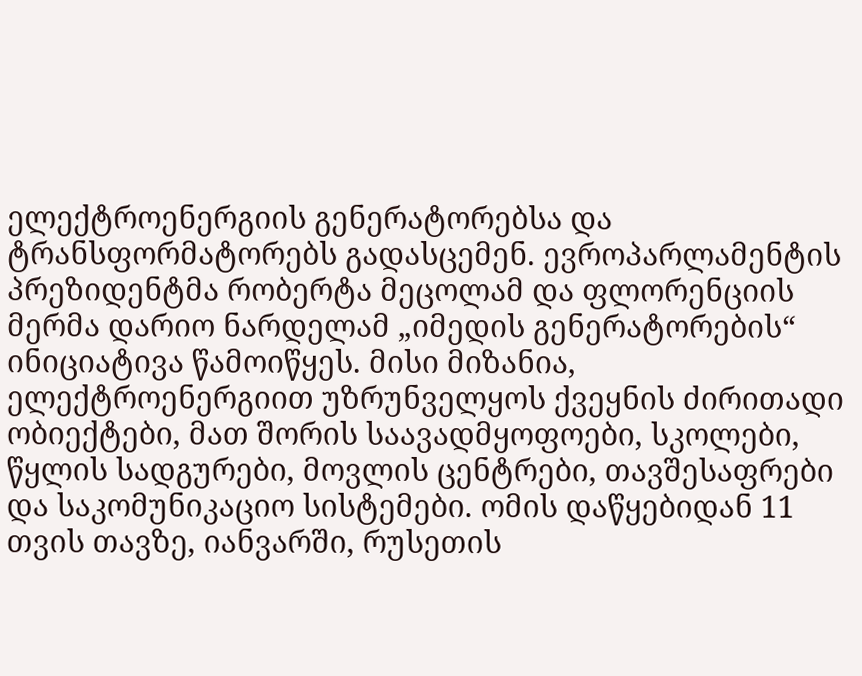ელექტროენერგიის გენერატორებსა და ტრანსფორმატორებს გადასცემენ. ევროპარლამენტის პრეზიდენტმა რობერტა მეცოლამ და ფლორენციის მერმა დარიო ნარდელამ „იმედის გენერატორების“ ინიციატივა წამოიწყეს. მისი მიზანია, ელექტროენერგიით უზრუნველყოს ქვეყნის ძირითადი ობიექტები, მათ შორის საავადმყოფოები, სკოლები, წყლის სადგურები, მოვლის ცენტრები, თავშესაფრები და საკომუნიკაციო სისტემები. ომის დაწყებიდან 11 თვის თავზე, იანვარში, რუსეთის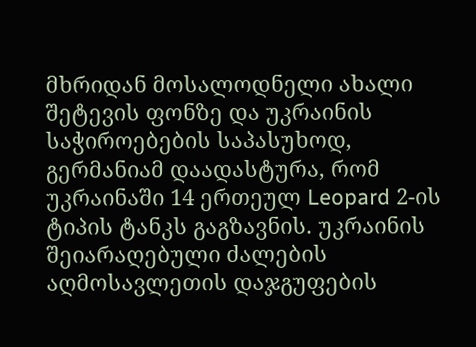მხრიდან მოსალოდნელი ახალი შეტევის ფონზე და უკრაინის საჭიროებების საპასუხოდ, გერმანიამ დაადასტურა, რომ უკრაინაში 14 ერთეულ Leopard 2-ის ტიპის ტანკს გაგზავნის. უკრაინის შეიარაღებული ძალების აღმოსავლეთის დაჯგუფების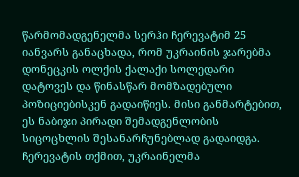წარმომადგენელმა სერჰი ჩერევატიმ 25 იანვარს განაცხადა, რომ უკრაინის ჯარებმა დონეცკის ოლქის ქალაქი სოლედარი დატოვეს და წინასწარ მომზადებული პოზიციებისკენ გადაიწიეს. მისი განმარტებით, ეს ნაბიჯი პირადი შემადგენლობის სიცოცხლის შესანარჩუნებლად გადაიდგა. ჩერევატის თქმით, უკრაინელმა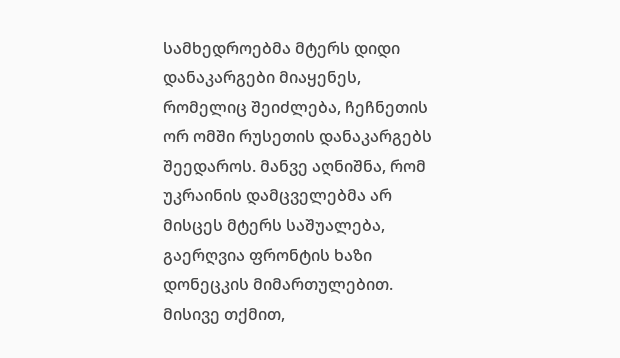სამხედროებმა მტერს დიდი დანაკარგები მიაყენეს, რომელიც შეიძლება, ჩეჩნეთის ორ ომში რუსეთის დანაკარგებს შეედაროს. მანვე აღნიშნა, რომ უკრაინის დამცველებმა არ მისცეს მტერს საშუალება, გაერღვია ფრონტის ხაზი დონეცკის მიმართულებით. მისივე თქმით,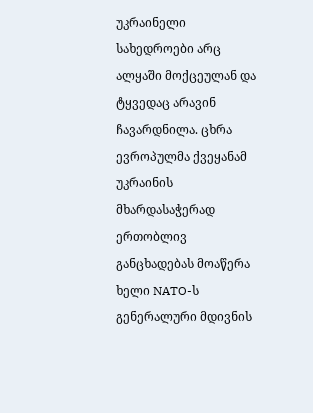უკრაინელი სახედროები არც ალყაში მოქცეულან და ტყვედაც არავინ ჩავარდნილა. ცხრა ევროპულმა ქვეყანამ უკრაინის მხარდასაჭერად ერთობლივ განცხადებას მოაწერა ხელი NATO-ს გენერალური მდივნის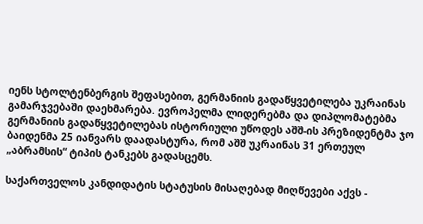იენს სტოლტენბერგის შეფასებით, გერმანიის გადაწყვეტილება უკრაინას გამარჯვებაში დაეხმარება. ევროპელმა ლიდერებმა და დიპლომატებმა გერმანიის გადაწყვეტილებას ისტორიული უწოდეს აშშ-ის პრეზიდენტმა ჯო ბაიდენმა 25 იანვარს დაადასტურა, რომ აშშ უკრაინას 31 ერთეულ „აბრამსის“ ტიპის ტანკებს გადასცემს.

საქართველოს კანდიდატის სტატუსის მისაღებად მიღწევები აქვს -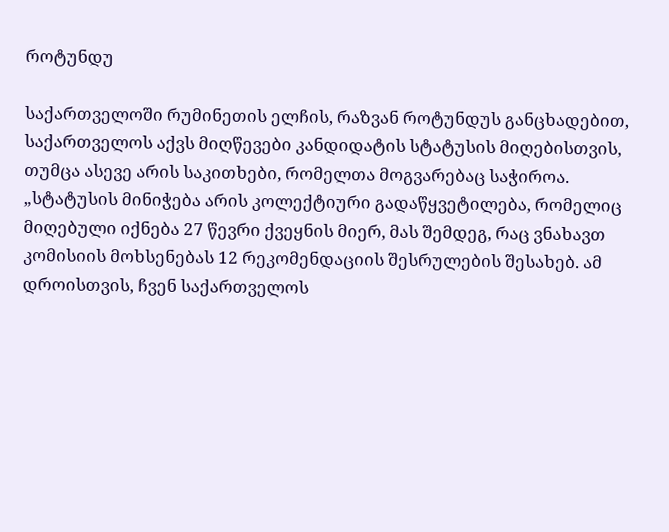როტუნდუ

საქართველოში რუმინეთის ელჩის, რაზვან როტუნდუს განცხადებით, საქართველოს აქვს მიღწევები კანდიდატის სტატუსის მიღებისთვის, თუმცა ასევე არის საკითხები, რომელთა მოგვარებაც საჭიროა. „სტატუსის მინიჭება არის კოლექტიური გადაწყვეტილება, რომელიც მიღებული იქნება 27 წევრი ქვეყნის მიერ, მას შემდეგ, რაც ვნახავთ კომისიის მოხსენებას 12 რეკომენდაციის შესრულების შესახებ. ამ დროისთვის, ჩვენ საქართველოს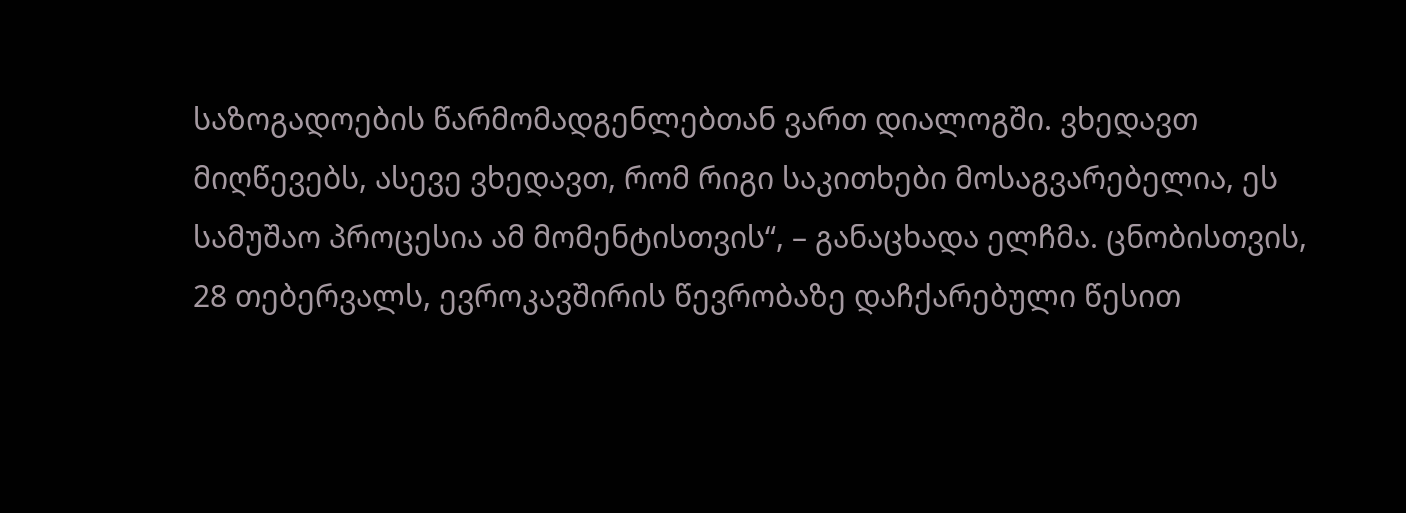საზოგადოების წარმომადგენლებთან ვართ დიალოგში. ვხედავთ მიღწევებს, ასევე ვხედავთ, რომ რიგი საკითხები მოსაგვარებელია, ეს სამუშაო პროცესია ამ მომენტისთვის“, – განაცხადა ელჩმა. ცნობისთვის, 28 თებერვალს, ევროკავშირის წევრობაზე დაჩქარებული წესით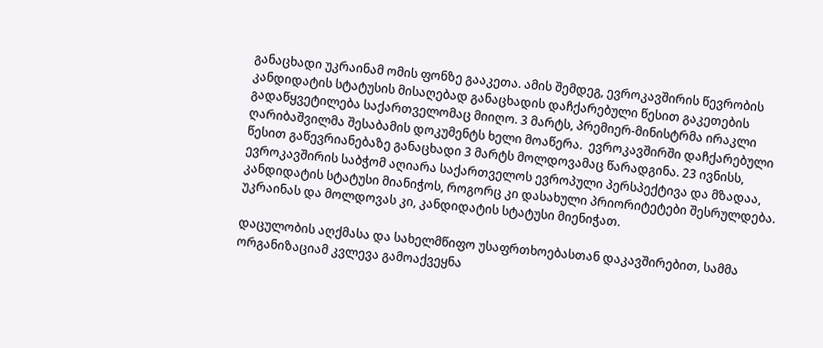განაცხადი უკრაინამ ომის ფონზე გააკეთა. ამის შემდეგ, ევროკავშირის წევრობის კანდიდატის სტატუსის მისაღებად განაცხადის დაჩქარებული წესით გაკეთების გადაწყვეტილება საქართველომაც მიიღო. 3 მარტს, პრემიერ-მინისტრმა ირაკლი ღარიბაშვილმა შესაბამის დოკუმენტს ხელი მოაწერა.  ევროკავშირში დაჩქარებული წესით გაწევრიანებაზე განაცხადი 3 მარტს მოლდოვამაც წარადგინა. 23 ივნისს, ევროკავშირის საბჭომ აღიარა საქართველოს ევროპული პერსპექტივა და მზადაა, კანდიდატის სტატუსი მიანიჭოს, როგორც კი დასახული პრიორიტეტები შესრულდება. უკრაინას და მოლდოვას კი, კანდიდატის სტატუსი მიენიჭათ.

დაცულობის აღქმასა და სახელმწიფო უსაფრთხოებასთან დაკავშირებით, სამმა ორგანიზაციამ კვლევა გამოაქვეყნა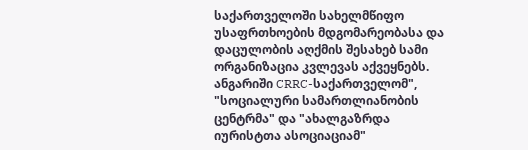საქართველოში სახელმწიფო უსაფრთხოების მდგომარეობასა და დაცულობის აღქმის შესახებ სამი ორგანიზაცია კვლევას აქვეყნებს. ანგარიში CRRC-საქართველომ", "სოციალური სამართლიანობის ცენტრმა" და "ახალგაზრდა იურისტთა ასოციაციამ"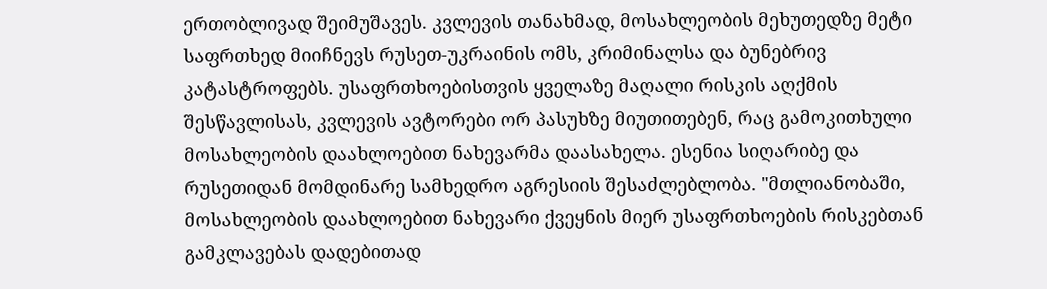ერთობლივად შეიმუშავეს. კვლევის თანახმად, მოსახლეობის მეხუთედზე მეტი საფრთხედ მიიჩნევს რუსეთ-უკრაინის ომს, კრიმინალსა და ბუნებრივ კატასტროფებს. უსაფრთხოებისთვის ყველაზე მაღალი რისკის აღქმის შესწავლისას, კვლევის ავტორები ორ პასუხზე მიუთითებენ, რაც გამოკითხული მოსახლეობის დაახლოებით ნახევარმა დაასახელა. ესენია სიღარიბე და რუსეთიდან მომდინარე სამხედრო აგრესიის შესაძლებლობა. "მთლიანობაში, მოსახლეობის დაახლოებით ნახევარი ქვეყნის მიერ უსაფრთხოების რისკებთან გამკლავებას დადებითად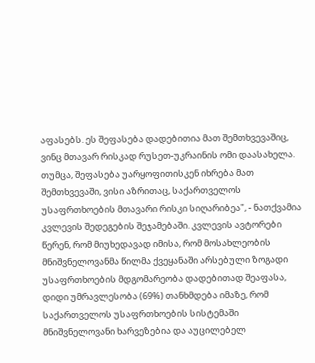აფასებს. ეს შეფასება დადებითია მათ შემთხვევაშიც, ვინც მთავარ რისკად რუსეთ-უკრაინის ომი დაასახელა. თუმცა, შეფასება უარყოფითისკენ იხრება მათ შემთხვევაში, ვისი აზრითაც, საქართველოს უსაფრთხოების მთავარი რისკი სიღარიბეა", - ნათქვამია კვლევის შედეგების შეჯამებაში. კვლევის ავტორები წერენ, რომ მიუხედავად იმისა, რომ მოსახლეობის მნიშვნელოვანმა წილმა ქვეყანაში არსებული ზოგადი უსაფრთხოების მდგომარეობა დადებითად შეაფასა, დიდი უმრავლესობა (69%) თანხმდება იმაზე, რომ საქართველოს უსაფრთხოების სისტემაში მნიშვნელოვანი ხარვეზებია და აუცილებელ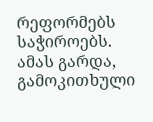რეფორმებს საჭიროებს. ამას გარდა, გამოკითხული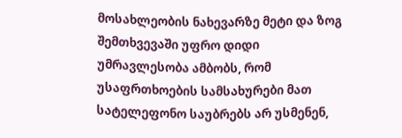მოსახლეობის ნახევარზე მეტი და ზოგ შემთხვევაში უფრო დიდი უმრავლესობა ამბობს, რომ უსაფრთხოების სამსახურები მათ სატელეფონო საუბრებს არ უსმენენ,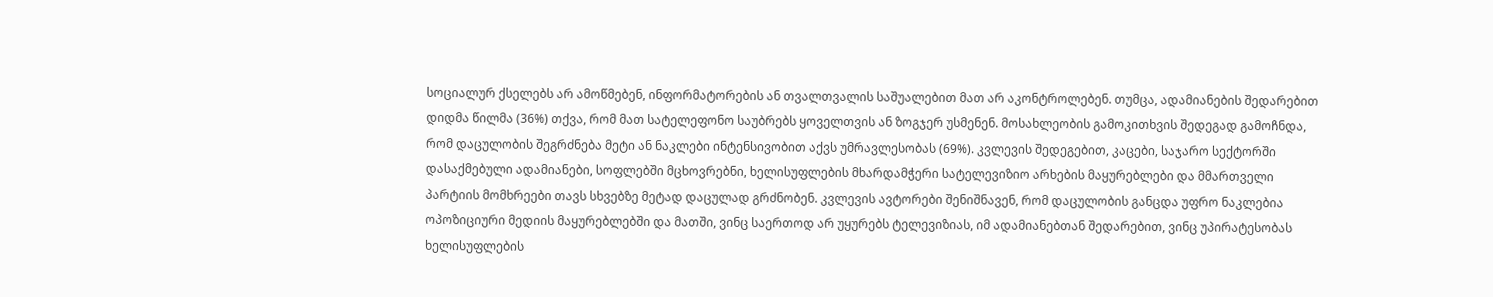სოციალურ ქსელებს არ ამოწმებენ, ინფორმატორების ან თვალთვალის საშუალებით მათ არ აკონტროლებენ. თუმცა, ადამიანების შედარებით დიდმა წილმა (36%) თქვა, რომ მათ სატელეფონო საუბრებს ყოველთვის ან ზოგჯერ უსმენენ. მოსახლეობის გამოკითხვის შედეგად გამოჩნდა, რომ დაცულობის შეგრძნება მეტი ან ნაკლები ინტენსივობით აქვს უმრავლესობას (69%). კვლევის შედეგებით, კაცები, საჯარო სექტორში დასაქმებული ადამიანები, სოფლებში მცხოვრებნი, ხელისუფლების მხარდამჭერი სატელევიზიო არხების მაყურებლები და მმართველი პარტიის მომხრეები თავს სხვებზე მეტად დაცულად გრძნობენ. კვლევის ავტორები შენიშნავენ, რომ დაცულობის განცდა უფრო ნაკლებია ოპოზიციური მედიის მაყურებლებში და მათში, ვინც საერთოდ არ უყურებს ტელევიზიას, იმ ადამიანებთან შედარებით, ვინც უპირატესობას ხელისუფლების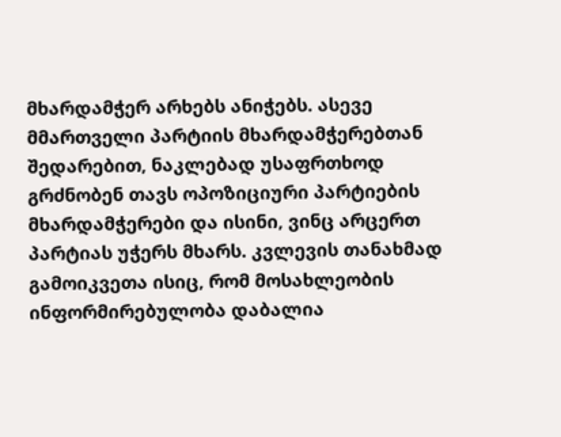მხარდამჭერ არხებს ანიჭებს. ასევე მმართველი პარტიის მხარდამჭერებთან შედარებით, ნაკლებად უსაფრთხოდ გრძნობენ თავს ოპოზიციური პარტიების მხარდამჭერები და ისინი, ვინც არცერთ პარტიას უჭერს მხარს. კვლევის თანახმად გამოიკვეთა ისიც, რომ მოსახლეობის ინფორმირებულობა დაბალია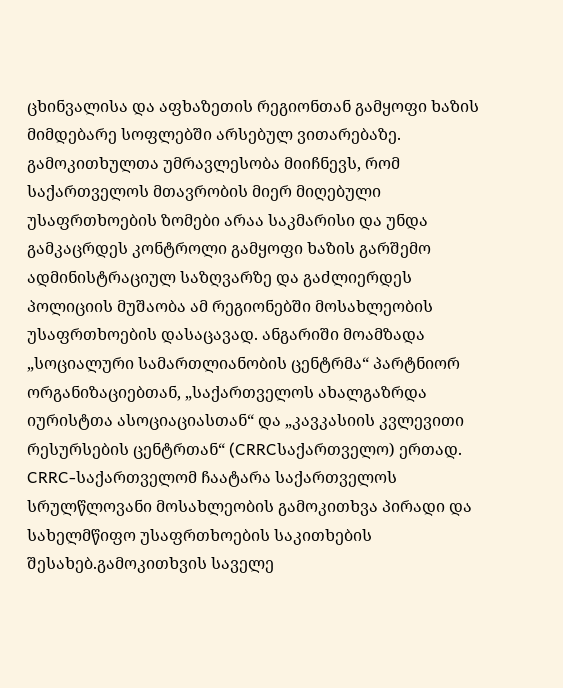ცხინვალისა და აფხაზეთის რეგიონთან გამყოფი ხაზის მიმდებარე სოფლებში არსებულ ვითარებაზე. გამოკითხულთა უმრავლესობა მიიჩნევს, რომ საქართველოს მთავრობის მიერ მიღებული უსაფრთხოების ზომები არაა საკმარისი და უნდა გამკაცრდეს კონტროლი გამყოფი ხაზის გარშემო ადმინისტრაციულ საზღვარზე და გაძლიერდეს პოლიციის მუშაობა ამ რეგიონებში მოსახლეობის უსაფრთხოების დასაცავად. ანგარიში მოამზადა „სოციალური სამართლიანობის ცენტრმა“ პარტნიორ ორგანიზაციებთან, „საქართველოს ახალგაზრდა იურისტთა ასოციაციასთან“ და „კავკასიის კვლევითი რესურსების ცენტრთან“ (CRRCსაქართველო) ერთად. CRRC-საქართველომ ჩაატარა საქართველოს სრულწლოვანი მოსახლეობის გამოკითხვა პირადი და სახელმწიფო უსაფრთხოების საკითხების შესახებ.გამოკითხვის საველე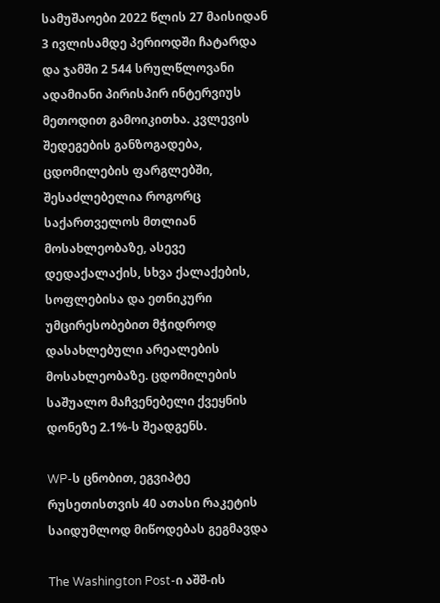სამუშაოები 2022 წლის 27 მაისიდან 3 ივლისამდე პერიოდში ჩატარდა და ჯამში 2 544 სრულწლოვანი ადამიანი პირისპირ ინტერვიუს მეთოდით გამოიკითხა. კვლევის შედეგების განზოგადება, ცდომილების ფარგლებში, შესაძლებელია როგორც საქართველოს მთლიან მოსახლეობაზე, ასევე დედაქალაქის, სხვა ქალაქების, სოფლებისა და ეთნიკური უმცირესობებით მჭიდროდ დასახლებული არეალების მოსახლეობაზე. ცდომილების საშუალო მაჩვენებელი ქვეყნის დონეზე 2.1%-ს შეადგენს.

WP-ს ცნობით, ეგვიპტე რუსეთისთვის 40 ათასი რაკეტის საიდუმლოდ მიწოდებას გეგმავდა

The Washington Post-ი აშშ-ის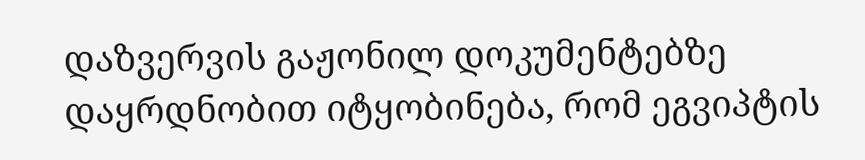დაზვერვის გაჟონილ დოკუმენტებზე დაყრდნობით იტყობინება, რომ ეგვიპტის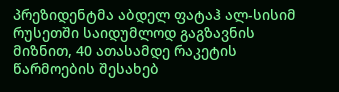პრეზიდენტმა აბდელ ფატაჰ ალ-სისიმ რუსეთში საიდუმლოდ გაგზავნის მიზნით, 40 ათასამდე რაკეტის წარმოების შესახებ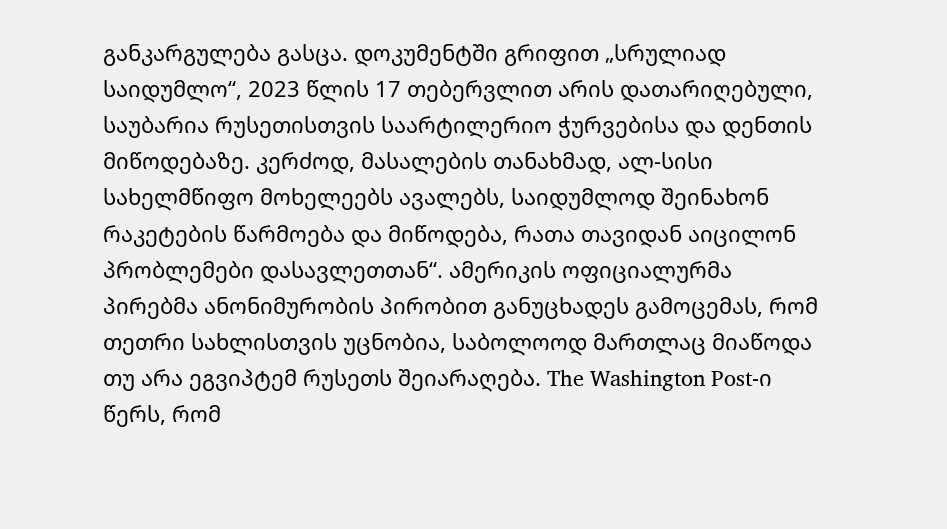განკარგულება გასცა. დოკუმენტში გრიფით „სრულიად საიდუმლო“, 2023 წლის 17 თებერვლით არის დათარიღებული, საუბარია რუსეთისთვის საარტილერიო ჭურვებისა და დენთის მიწოდებაზე. კერძოდ, მასალების თანახმად, ალ-სისი სახელმწიფო მოხელეებს ავალებს, საიდუმლოდ შეინახონ რაკეტების წარმოება და მიწოდება, რათა თავიდან აიცილონ პრობლემები დასავლეთთან“. ამერიკის ოფიციალურმა პირებმა ანონიმურობის პირობით განუცხადეს გამოცემას, რომ თეთრი სახლისთვის უცნობია, საბოლოოდ მართლაც მიაწოდა თუ არა ეგვიპტემ რუსეთს შეიარაღება. The Washington Post-ი წერს, რომ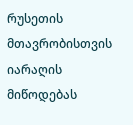რუსეთის მთავრობისთვის იარაღის მიწოდებას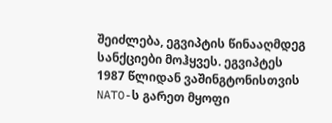შეიძლება, ეგვიპტის წინააღმდეგ სანქციები მოჰყვეს. ეგვიპტეს 1987 წლიდან ვაშინგტონისთვის NATO-ს გარეთ მყოფი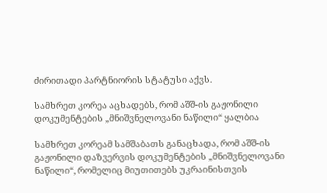ძირითადი პარტნიორის სტატუსი აქვს.

სამხრეთ კორეა აცხადებს, რომ აშშ-ის გაჟონილი დოკუმენტების „მნიშვნელოვანი ნაწილი“ ყალბია

სამხრეთ კორეამ სამშაბათს განაცხადა, რომ აშშ-ის გაჟონილი დაზვერვის დოკუმენტების „მნიშვნელოვანი ნაწილი“, რომელიც მიუთითებს უკრაინისთვის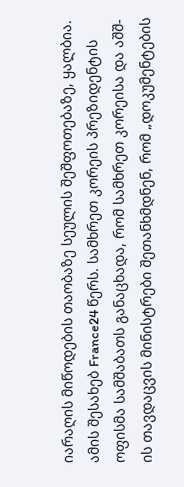იარაღის მიწოდების თაობაზე სეულის შეშფოთებაზე, ყალბია. ამის შესახებ France24 წერს. სამხრეთ კორეის პრეზიდენტის ოფისმა სამშაბათს განაცხადა, რომ სამხრეთ კორეისა და აშშ-ის თავდაცვის მინისტრები შეთანხმდნენ, რომ „დოკუმენტების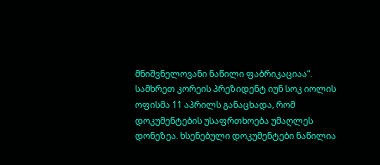მნიშვნელოვანი ნაწილი ფაბრიკაციაა“. სამხრეთ კორეის პრეზიდენტ იუნ სოკ იოლის ოფისმა 11 აპრილს განაცხადა, რომ დოკუმენტების უსაფრთხოება უმაღლეს დონეზეა. ხსენებული დოკუმენტები ნაწილია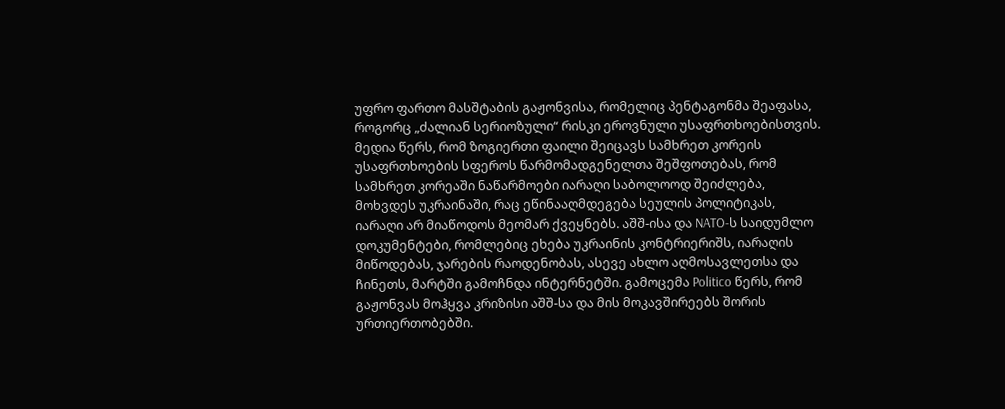უფრო ფართო მასშტაბის გაჟონვისა, რომელიც პენტაგონმა შეაფასა, როგორც „ძალიან სერიოზული“ რისკი ეროვნული უსაფრთხოებისთვის. მედია წერს, რომ ზოგიერთი ფაილი შეიცავს სამხრეთ კორეის უსაფრთხოების სფეროს წარმომადგენელთა შეშფოთებას, რომ სამხრეთ კორეაში ნაწარმოები იარაღი საბოლოოდ შეიძლება, მოხვდეს უკრაინაში, რაც ეწინააღმდეგება სეულის პოლიტიკას, იარაღი არ მიაწოდოს მეომარ ქვეყნებს. აშშ-ისა და NATO-ს საიდუმლო დოკუმენტები, რომლებიც ეხება უკრაინის კონტრიერიშს, იარაღის მიწოდებას, ჯარების რაოდენობას, ასევე ახლო აღმოსავლეთსა და ჩინეთს, მარტში გამოჩნდა ინტერნეტში. გამოცემა Politico წერს, რომ გაჟონვას მოჰყვა კრიზისი აშშ-სა და მის მოკავშირეებს შორის ურთიერთობებში.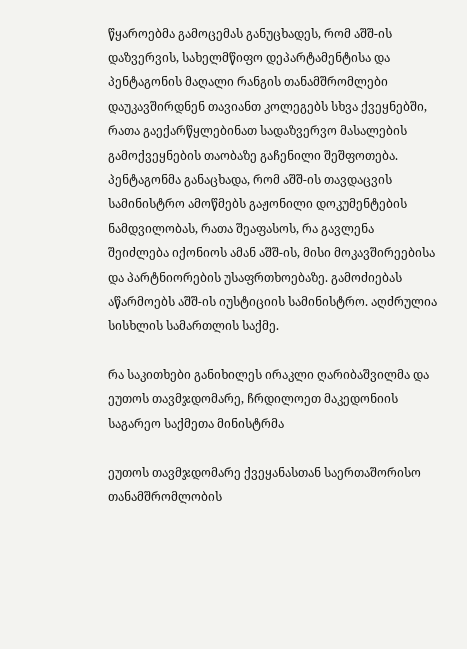წყაროებმა გამოცემას განუცხადეს, რომ აშშ-ის დაზვერვის, სახელმწიფო დეპარტამენტისა და პენტაგონის მაღალი რანგის თანამშრომლები დაუკავშირდნენ თავიანთ კოლეგებს სხვა ქვეყნებში, რათა გაექარწყლებინათ სადაზვერვო მასალების გამოქვეყნების თაობაზე გაჩენილი შეშფოთება. პენტაგონმა განაცხადა, რომ აშშ-ის თავდაცვის სამინისტრო ამოწმებს გაჟონილი დოკუმენტების ნამდვილობას, რათა შეაფასოს, რა გავლენა შეიძლება იქონიოს ამან აშშ-ის, მისი მოკავშირეებისა და პარტნიორების უსაფრთხოებაზე. გამოძიებას აწარმოებს აშშ-ის იუსტიციის სამინისტრო. აღძრულია სისხლის სამართლის საქმე.

რა საკითხები განიხილეს ირაკლი ღარიბაშვილმა და ეუთოს თავმჯდომარე, ჩრდილოეთ მაკედონიის საგარეო საქმეთა მინისტრმა

ეუთოს თავმჯდომარე ქვეყანასთან საერთაშორისო თანამშრომლობის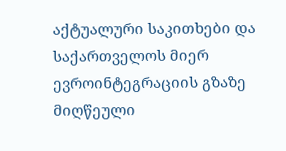აქტუალური საკითხები და საქართველოს მიერ ევროინტეგრაციის გზაზე მიღწეული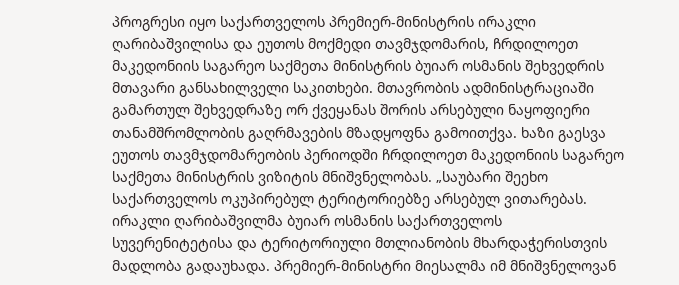პროგრესი იყო საქართველოს პრემიერ-მინისტრის ირაკლი ღარიბაშვილისა და ეუთოს მოქმედი თავმჯდომარის, ჩრდილოეთ მაკედონიის საგარეო საქმეთა მინისტრის ბუიარ ოსმანის შეხვედრის მთავარი განსახილველი საკითხები. მთავრობის ადმინისტრაციაში გამართულ შეხვედრაზე ორ ქვეყანას შორის არსებული ნაყოფიერი თანამშრომლობის გაღრმავების მზადყოფნა გამოითქვა. ხაზი გაესვა ეუთოს თავმჯდომარეობის პერიოდში ჩრდილოეთ მაკედონიის საგარეო საქმეთა მინისტრის ვიზიტის მნიშვნელობას. „საუბარი შეეხო საქართველოს ოკუპირებულ ტერიტორიებზე არსებულ ვითარებას. ირაკლი ღარიბაშვილმა ბუიარ ოსმანის საქართველოს სუვერენიტეტისა და ტერიტორიული მთლიანობის მხარდაჭერისთვის მადლობა გადაუხადა. პრემიერ-მინისტრი მიესალმა იმ მნიშვნელოვან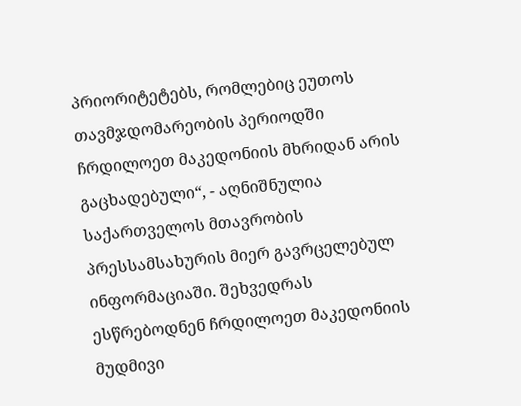პრიორიტეტებს, რომლებიც ეუთოს თავმჯდომარეობის პერიოდში ჩრდილოეთ მაკედონიის მხრიდან არის გაცხადებული“, - აღნიშნულია საქართველოს მთავრობის პრესსამსახურის მიერ გავრცელებულ ინფორმაციაში. შეხვედრას ესწრებოდნენ ჩრდილოეთ მაკედონიის მუდმივი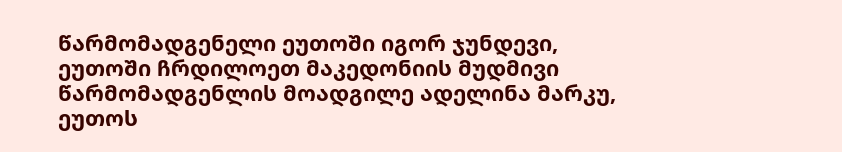წარმომადგენელი ეუთოში იგორ ჯუნდევი, ეუთოში ჩრდილოეთ მაკედონიის მუდმივი წარმომადგენლის მოადგილე ადელინა მარკუ, ეუთოს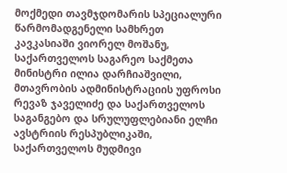მოქმედი თავმჯდომარის სპეციალური წარმომადგენელი სამხრეთ კავკასიაში ვიორელ მოშანუ, საქართველოს საგარეო საქმეთა მინისტრი ილია დარჩიაშვილი, მთავრობის ადმინისტრაციის უფროსი რევაზ ჯაველიძე და საქართველოს საგანგებო და სრულუფლებიანი ელჩი ავსტრიის რესპუბლიკაში, საქართველოს მუდმივი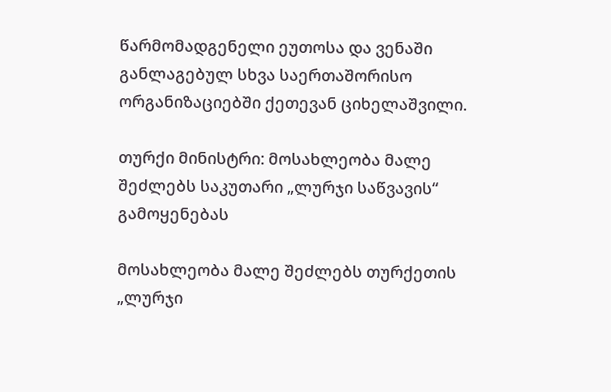წარმომადგენელი ეუთოსა და ვენაში განლაგებულ სხვა საერთაშორისო ორგანიზაციებში ქეთევან ციხელაშვილი.

თურქი მინისტრი: მოსახლეობა მალე შეძლებს საკუთარი „ლურჯი საწვავის“ გამოყენებას

მოსახლეობა მალე შეძლებს თურქეთის „ლურჯი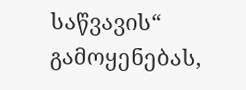საწვავის“ გამოყენებას,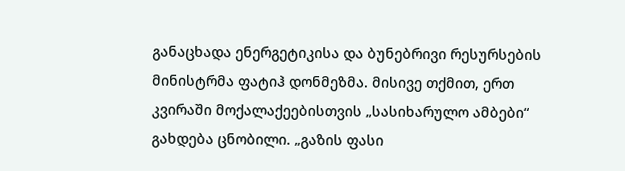განაცხადა ენერგეტიკისა და ბუნებრივი რესურსების მინისტრმა ფატიჰ დონმეზმა. მისივე თქმით, ერთ კვირაში მოქალაქეებისთვის „სასიხარულო ამბები“ გახდება ცნობილი. „გაზის ფასი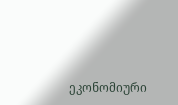ეკონომიური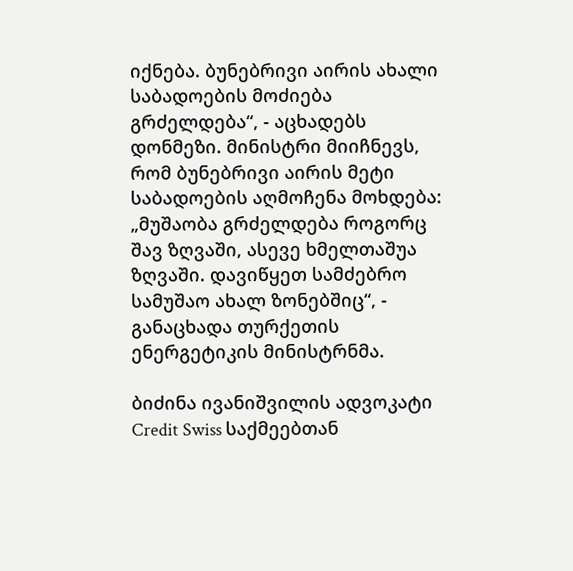იქნება. ბუნებრივი აირის ახალი საბადოების მოძიება გრძელდება“, - აცხადებს დონმეზი. მინისტრი მიიჩნევს, რომ ბუნებრივი აირის მეტი საბადოების აღმოჩენა მოხდება: „მუშაობა გრძელდება როგორც შავ ზღვაში, ასევე ხმელთაშუა ზღვაში. დავიწყეთ სამძებრო სამუშაო ახალ ზონებშიც“, - განაცხადა თურქეთის ენერგეტიკის მინისტრნმა.

ბიძინა ივანიშვილის ადვოკატი Credit Swiss საქმეებთან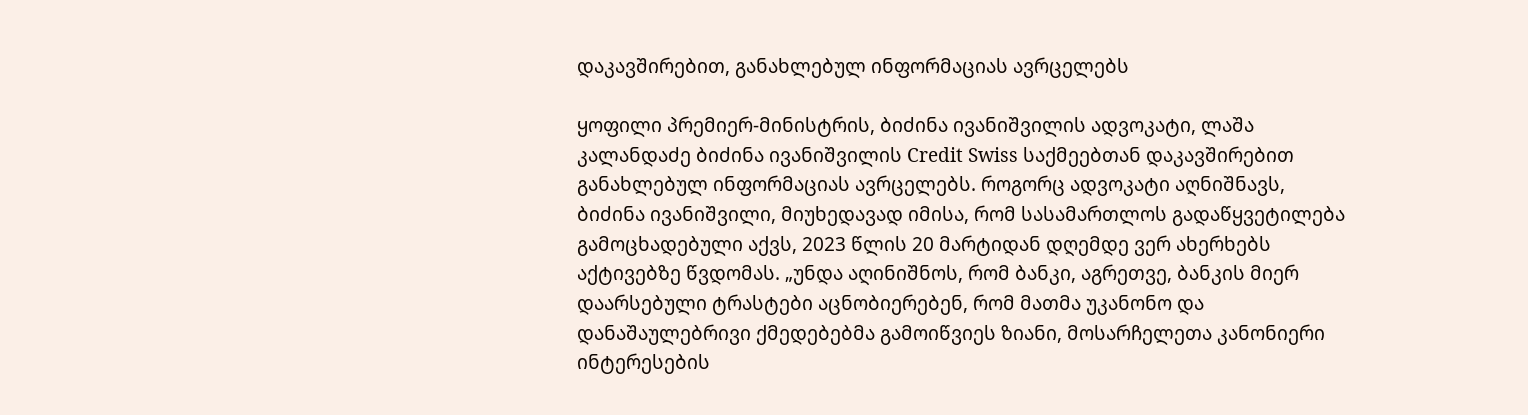დაკავშირებით, განახლებულ ინფორმაციას ავრცელებს

ყოფილი პრემიერ-მინისტრის, ბიძინა ივანიშვილის ადვოკატი, ლაშა კალანდაძე ბიძინა ივანიშვილის Credit Swiss საქმეებთან დაკავშირებით განახლებულ ინფორმაციას ავრცელებს. როგორც ადვოკატი აღნიშნავს, ბიძინა ივანიშვილი, მიუხედავად იმისა, რომ სასამართლოს გადაწყვეტილება გამოცხადებული აქვს, 2023 წლის 20 მარტიდან დღემდე ვერ ახერხებს აქტივებზე წვდომას. „უნდა აღინიშნოს, რომ ბანკი, აგრეთვე, ბანკის მიერ დაარსებული ტრასტები აცნობიერებენ, რომ მათმა უკანონო და დანაშაულებრივი ქმედებებმა გამოიწვიეს ზიანი, მოსარჩელეთა კანონიერი ინტერესების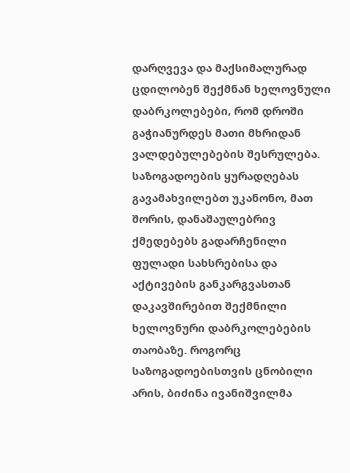დარღვევა და მაქსიმალურად ცდილობენ შექმნან ხელოვნული დაბრკოლებები, რომ დროში გაჭიანურდეს მათი მხრიდან ვალდებულებების შესრულება. საზოგადოების ყურადღებას გავამახვილებთ უკანონო, მათ შორის, დანაშაულებრივ ქმედებებს გადარჩენილი ფულადი სახსრებისა და აქტივების განკარგვასთან დაკავშირებით შექმნილი ხელოვნური დაბრკოლებების თაობაზე. როგორც საზოგადოებისთვის ცნობილი არის, ბიძინა ივანიშვილმა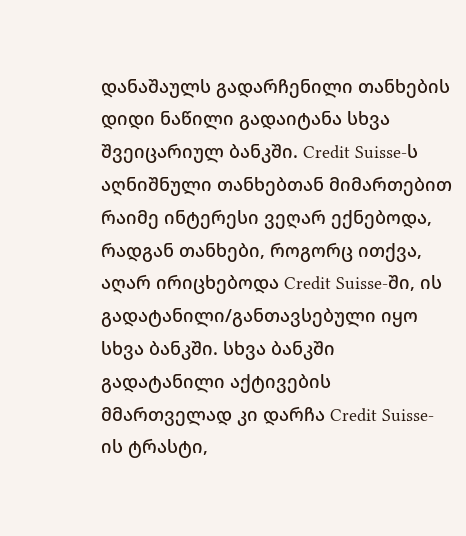დანაშაულს გადარჩენილი თანხების დიდი ნაწილი გადაიტანა სხვა შვეიცარიულ ბანკში. Credit Suisse-ს აღნიშნული თანხებთან მიმართებით რაიმე ინტერესი ვეღარ ექნებოდა, რადგან თანხები, როგორც ითქვა, აღარ ირიცხებოდა Credit Suisse-ში, ის გადატანილი/განთავსებული იყო სხვა ბანკში. სხვა ბანკში გადატანილი აქტივების მმართველად კი დარჩა Credit Suisse-ის ტრასტი,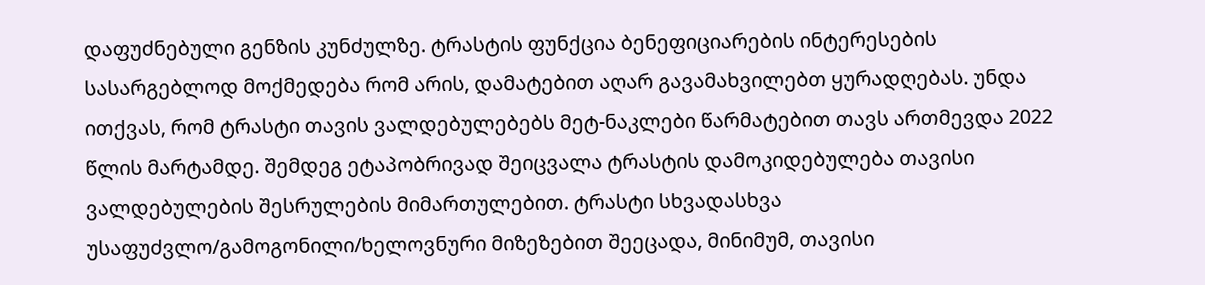დაფუძნებული გენზის კუნძულზე. ტრასტის ფუნქცია ბენეფიციარების ინტერესების სასარგებლოდ მოქმედება რომ არის, დამატებით აღარ გავამახვილებთ ყურადღებას. უნდა ითქვას, რომ ტრასტი თავის ვალდებულებებს მეტ-ნაკლები წარმატებით თავს ართმევდა 2022 წლის მარტამდე. შემდეგ ეტაპობრივად შეიცვალა ტრასტის დამოკიდებულება თავისი ვალდებულების შესრულების მიმართულებით. ტრასტი სხვადასხვა უსაფუძვლო/გამოგონილი/ხელოვნური მიზეზებით შეეცადა, მინიმუმ, თავისი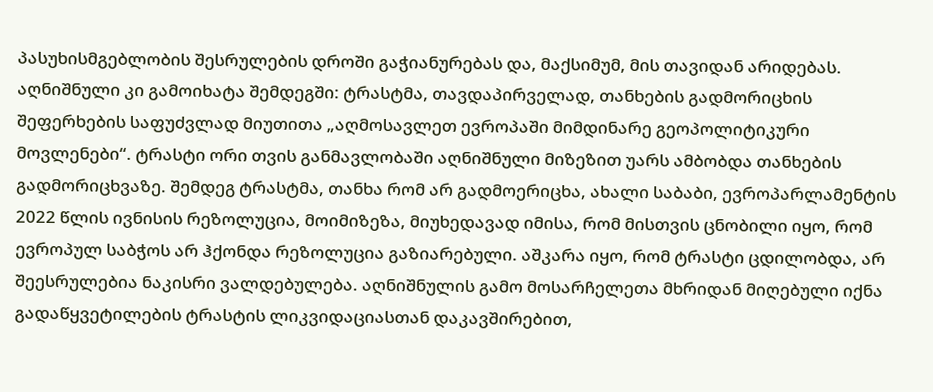პასუხისმგებლობის შესრულების დროში გაჭიანურებას და, მაქსიმუმ, მის თავიდან არიდებას. აღნიშნული კი გამოიხატა შემდეგში: ტრასტმა, თავდაპირველად, თანხების გადმორიცხის შეფერხების საფუძვლად მიუთითა „აღმოსავლეთ ევროპაში მიმდინარე გეოპოლიტიკური მოვლენები“. ტრასტი ორი თვის განმავლობაში აღნიშნული მიზეზით უარს ამბობდა თანხების გადმორიცხვაზე. შემდეგ ტრასტმა, თანხა რომ არ გადმოერიცხა, ახალი საბაბი, ევროპარლამენტის 2022 წლის ივნისის რეზოლუცია, მოიმიზეზა, მიუხედავად იმისა, რომ მისთვის ცნობილი იყო, რომ ევროპულ საბჭოს არ ჰქონდა რეზოლუცია გაზიარებული. აშკარა იყო, რომ ტრასტი ცდილობდა, არ შეესრულებია ნაკისრი ვალდებულება. აღნიშნულის გამო მოსარჩელეთა მხრიდან მიღებული იქნა გადაწყვეტილების ტრასტის ლიკვიდაციასთან დაკავშირებით,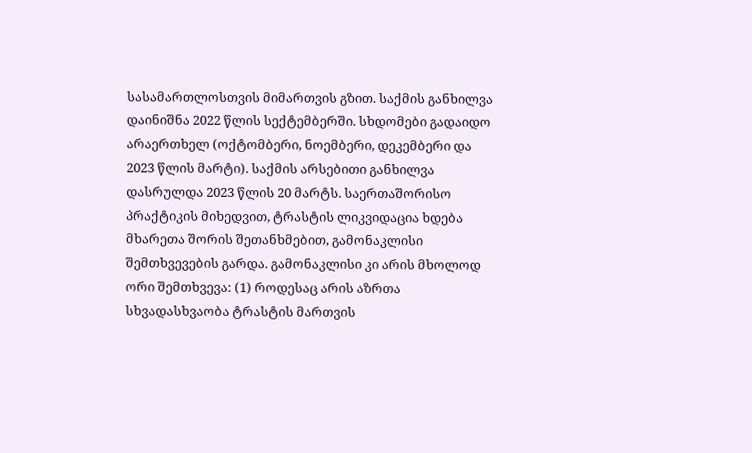სასამართლოსთვის მიმართვის გზით. საქმის განხილვა დაინიშნა 2022 წლის სექტემბერში. სხდომები გადაიდო არაერთხელ (ოქტომბერი, ნოემბერი, დეკემბერი და 2023 წლის მარტი). საქმის არსებითი განხილვა დასრულდა 2023 წლის 20 მარტს. საერთაშორისო პრაქტიკის მიხედვით, ტრასტის ლიკვიდაცია ხდება მხარეთა შორის შეთანხმებით, გამონაკლისი შემთხვევების გარდა. გამონაკლისი კი არის მხოლოდ ორი შემთხვევა: (1) როდესაც არის აზრთა სხვადასხვაობა ტრასტის მართვის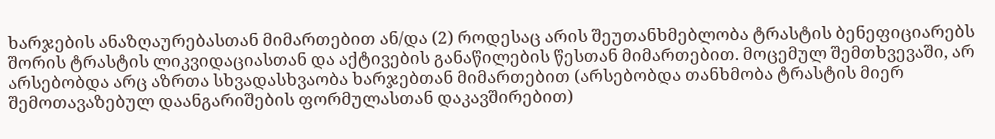ხარჯების ანაზღაურებასთან მიმართებით ან/და (2) როდესაც არის შეუთანხმებლობა ტრასტის ბენეფიციარებს შორის ტრასტის ლიკვიდაციასთან და აქტივების განაწილების წესთან მიმართებით. მოცემულ შემთხვევაში, არ არსებობდა არც აზრთა სხვადასხვაობა ხარჯებთან მიმართებით (არსებობდა თანხმობა ტრასტის მიერ შემოთავაზებულ დაანგარიშების ფორმულასთან დაკავშირებით)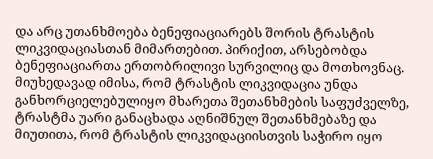და არც უთანხმოება ბენეფიაციარებს შორის ტრასტის ლიკვიდაციასთან მიმართებით. პირიქით, არსებობდა ბენეფიაციართა ერთობრილივი სურვილიც და მოთხოვნაც. მიუხედავად იმისა, რომ ტრასტის ლიკვიდაცია უნდა განხორციელებულიყო მხარეთა შეთანხმების საფუძველზე, ტრასტმა უარი განაცხადა აღნიშნულ შეთანხმებაზე და მიუთითა, რომ ტრასტის ლიკვიდაციისთვის საჭირო იყო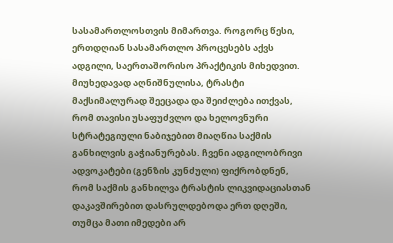სასამართლოსთვის მიმართვა. როგორც წესი, ერთდღიან სასამართლო პროცესებს აქვს ადგილი, საერთაშორისო პრაქტიკის მიხედვით. მიუხედავად აღნიშნულისა, ტრასტი მაქსიმალურად შეეცადა და შეიძლება ითქვას, რომ თავისი უსაფუძვლო და ხელოვნური სტრატეგიული ნაბიჯებით მიაღწია საქმის განხილვის გაჭიანურებას. ჩვენი ადგილობრივი ადვოკატები (გენზის კუნძული) ფიქრობდნენ, რომ საქმის განხილვა ტრასტის ლიკვიდაციასთან დაკავშირებით დასრულდებოდა ერთ დღეში, თუმცა მათი იმედები არ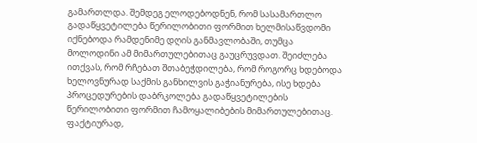გამართლდა. შემდეგ ელოდებოდნენ, რომ სასამართლო გადაწყვეტილება წერილობითი ფორმით ხელმისაწვდომი იქნებოდა რამდენიმე დღის განმავლობაში, თუმცა მოლოდინი ამ მიმართულებითაც გაუცრუვდათ. შეიძლება ითქვას, რომ რჩებათ შთაბეჭდილება, რომ როგორც ხდებოდა ხელოვნურად საქმის განხილვის გაჭიანურება, ისე ხდება პროცედურების დაბრკოლება გადაწყვეტილების წერილობითი ფორმით ჩამოყალიბების მიმართულებითაც. ფაქტიურად,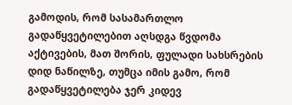გამოდის, რომ სასამართლო გადაწყვეტილებით აღსდგა წვდომა აქტივების, მათ შორის, ფულადი სახსრების დიდ ნაწილზე, თუმცა იმის გამო, რომ გადაწყვეტილება ჯერ კიდევ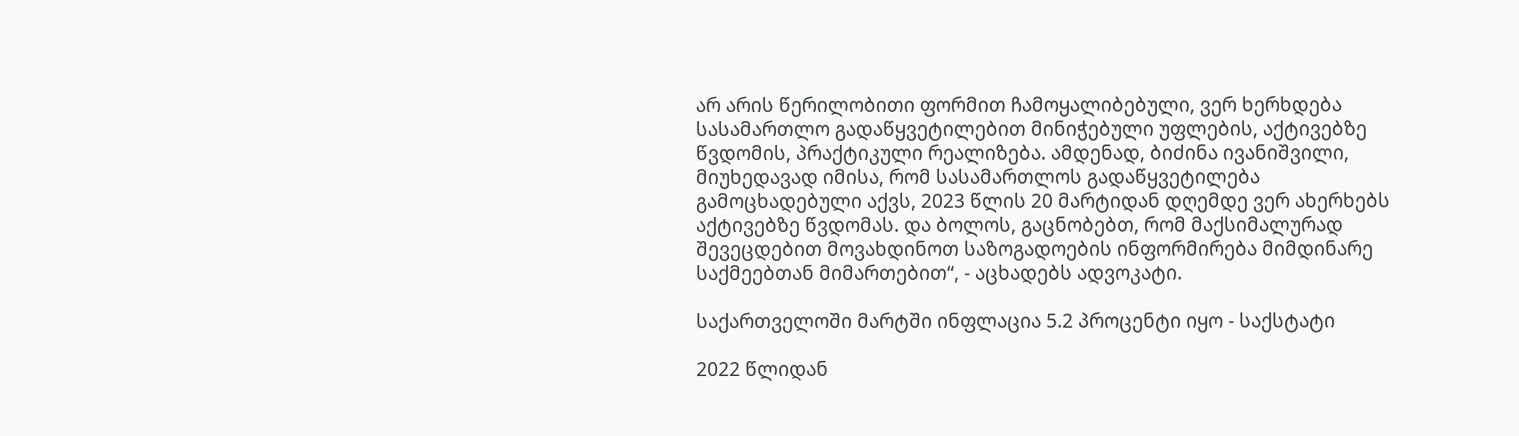არ არის წერილობითი ფორმით ჩამოყალიბებული, ვერ ხერხდება სასამართლო გადაწყვეტილებით მინიჭებული უფლების, აქტივებზე წვდომის, პრაქტიკული რეალიზება. ამდენად, ბიძინა ივანიშვილი, მიუხედავად იმისა, რომ სასამართლოს გადაწყვეტილება გამოცხადებული აქვს, 2023 წლის 20 მარტიდან დღემდე ვერ ახერხებს აქტივებზე წვდომას. და ბოლოს, გაცნობებთ, რომ მაქსიმალურად შევეცდებით მოვახდინოთ საზოგადოების ინფორმირება მიმდინარე საქმეებთან მიმართებით“, - აცხადებს ადვოკატი.

საქართველოში მარტში ინფლაცია 5.2 პროცენტი იყო - საქსტატი

2022 წლიდან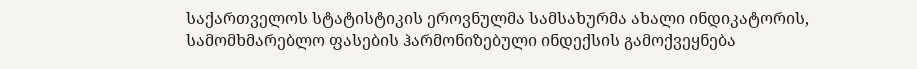საქართველოს სტატისტიკის ეროვნულმა სამსახურმა ახალი ინდიკატორის, სამომხმარებლო ფასების ჰარმონიზებული ინდექსის გამოქვეყნება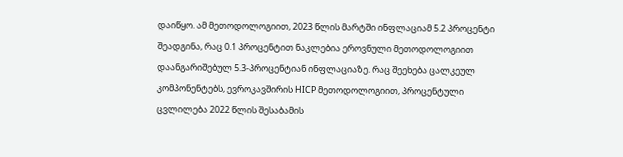დაიწყო. ამ მეთოდოლოგიით, 2023 წლის მარტში ინფლაციამ 5.2 პროცენტი შეადგინა, რაც 0.1 პროცენტით ნაკლებია ეროვნული მეთოდოლოგიით დაანგარიშებულ 5.3-პროცენტიან ინფლაციაზე. რაც შეეხება ცალკეულ კომპონენტებს, ევროკავშირის HICP მეთოდოლოგიით, პროცენტული ცვლილება 2022 წლის შესაბამის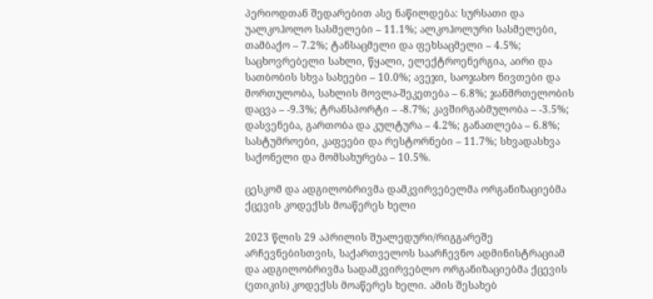პერიოდთან შედარებით ასე ნაწილდება: სურსათი და უალკოჰოლო სასმელები – 11.1%; ალკოჰოლური სასმელები, თამბაქო – 7.2%; ტანსაცმელი და ფეხსაცმელი – 4.5%; საცხოვრებელი სახლი, წყალი, ელექტროენერგია, აირი და სათბობის სხვა სახეები – 10.0%; ავეჯი, საოჯახო ნივთები და მორთულობა, სახლის მოვლა-შეკეთება – 6.8%; ჯანმრთელობის დაცვა – -9.3%; ტრანსპორტი – -8.7%; კავშირგაბმულობა – -3.5%; დასვენება, გართობა და კულტურა – 4.2%; განათლება – 6.8%; სასტუმროები, კაფეები და რესტორნები – 11.7%; სხვადასხვა საქონელი და მომსახურება – 10.5%.

ცესკომ და ადგილობრივმა დამკვირვებელმა ორგანიზაციებმა ქცევის კოდექსს მოაწერეს ხელი

2023 წლის 29 აპრილის შუალედური/რიგგარეშე არჩევნებისთვის, საქართველოს საარჩევნო ადმინისტრაციამ და ადგილობრივმა სადამკვირვებლო ორგანიზაციებმა ქცევის (ეთიკის) კოდექსს მოაწერეს ხელი. ამის შესახებ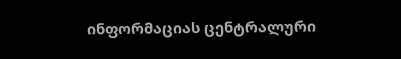ინფორმაციას ცენტრალური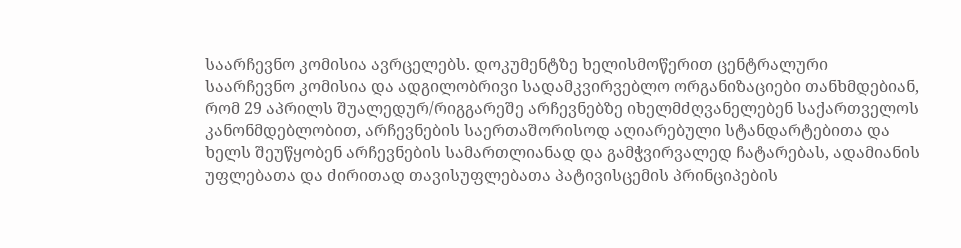საარჩევნო კომისია ავრცელებს. დოკუმენტზე ხელისმოწერით ცენტრალური საარჩევნო კომისია და ადგილობრივი სადამკვირვებლო ორგანიზაციები თანხმდებიან, რომ 29 აპრილს შუალედურ/რიგგარეშე არჩევნებზე იხელმძღვანელებენ საქართველოს კანონმდებლობით, არჩევნების საერთაშორისოდ აღიარებული სტანდარტებითა და ხელს შეუწყობენ არჩევნების სამართლიანად და გამჭვირვალედ ჩატარებას, ადამიანის უფლებათა და ძირითად თავისუფლებათა პატივისცემის პრინციპების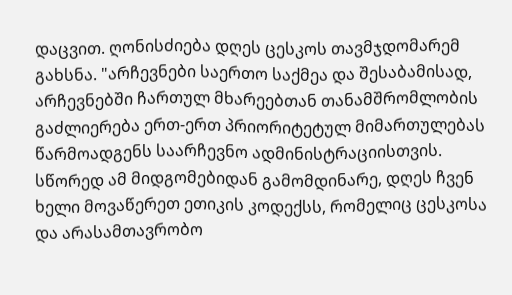დაცვით. ღონისძიება დღეს ცესკოს თავმჯდომარემ გახსნა. "არჩევნები საერთო საქმეა და შესაბამისად, არჩევნებში ჩართულ მხარეებთან თანამშრომლობის გაძლიერება ერთ-ერთ პრიორიტეტულ მიმართულებას წარმოადგენს საარჩევნო ადმინისტრაციისთვის. სწორედ ამ მიდგომებიდან გამომდინარე, დღეს ჩვენ ხელი მოვაწერეთ ეთიკის კოდექსს, რომელიც ცესკოსა და არასამთავრობო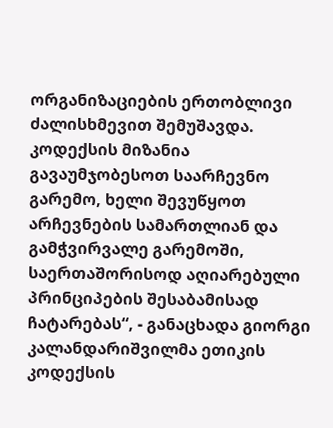ორგანიზაციების ერთობლივი ძალისხმევით შემუშავდა. კოდექსის მიზანია გავაუმჯობესოთ საარჩევნო გარემო, ხელი შევუწყოთ არჩევნების სამართლიან და გამჭვირვალე გარემოში, საერთაშორისოდ აღიარებული პრინციპების შესაბამისად ჩატარებას“, - განაცხადა გიორგი კალანდარიშვილმა ეთიკის კოდექსის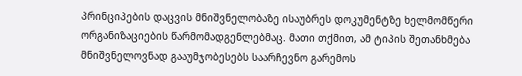პრინციპების დაცვის მნიშვნელობაზე ისაუბრეს დოკუმენტზე ხელმომწერი ორგანიზაციების წარმომადგენლებმაც. მათი თქმით, ამ ტიპის შეთანხმება მნიშვნელოვნად გააუმჯობესებს საარჩევნო გარემოს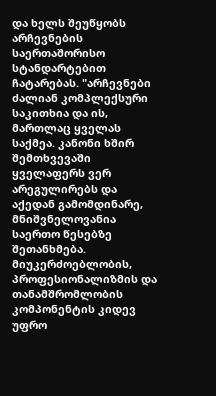და ხელს შეუწყობს არჩევნების საერთაშორისო სტანდარტებით ჩატარებას. "არჩევნები ძალიან კომპლექსური საკითხია და ის, მართლაც ყველას საქმეა. კანონი ხშირ შემთხვევაში ყველაფერს ვერ არეგულირებს და აქედან გამომდინარე, მნიშვნელოვანია საერთო წესებზე შეთანხმება. მიუკერძოებლობის, პროფესიონალიზმის და თანამშრომლობის კომპონენტის კიდევ უფრო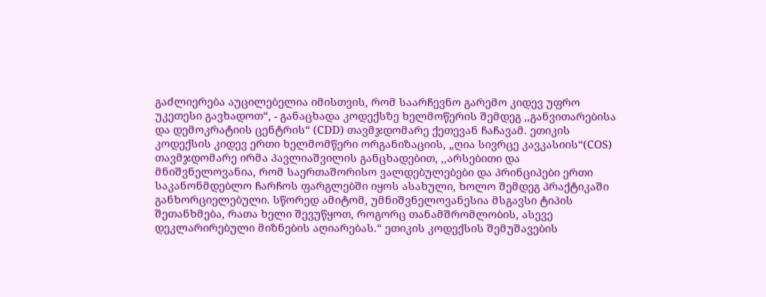გაძლიერება აუცილებელია იმისთვის, რომ საარჩევნო გარემო კიდევ უფრო უკეთესი გავხადოთ“, - განაცხადა კოდექსზე ხელმოწერის შემდეგ ,,განვითარებისა და დემოკრატიის ცენტრის“ (CDD) თავმჯდომარე ქეთევან ჩაჩავამ. ეთიკის კოდექსის კიდევ ერთი ხელმომწერი ორგანიზაციის, „ღია სივრცე კავკასიის“(COS) თავმჯდომარე ირმა პავლიაშვილის განცხადებით, ,,არსებითი და მნიშვნელოვანია, რომ საერთაშორისო ვალდებულებები და პრინციპები ერთი საკანონმდებლო ჩარჩოს ფარგლებში იყოს ასახული, ხოლო შემდეგ პრაქტიკაში განხორციელებული. სწორედ ამიტომ, უმნიშვნელოვანესია მსგავსი ტიპის შეთანხმება, რათა ხელი შევუწყოთ, როგორც თანამშრომლობის, ასევე დეკლარირებული მიზნების აღიარებას.“ ეთიკის კოდექსის შემუშავების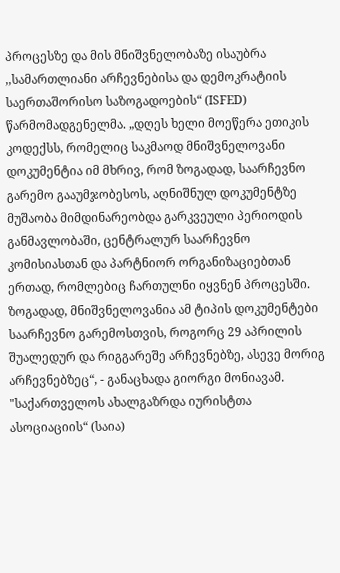პროცესზე და მის მნიშვნელობაზე ისაუბრა ,,სამართლიანი არჩევნებისა და დემოკრატიის საერთაშორისო საზოგადოების“ (ISFED) წარმომადგენელმა. „დღეს ხელი მოეწერა ეთიკის კოდექსს, რომელიც საკმაოდ მნიშვნელოვანი დოკუმენტია იმ მხრივ, რომ ზოგადად, საარჩევნო გარემო გააუმჯობესოს, აღნიშნულ დოკუმენტზე მუშაობა მიმდინარეობდა გარკვეული პერიოდის განმავლობაში, ცენტრალურ საარჩევნო კომისიასთან და პარტნიორ ორგანიზაციებთან ერთად, რომლებიც ჩართულნი იყვნენ პროცესში. ზოგადად, მნიშვნელოვანია ამ ტიპის დოკუმენტები საარჩევნო გარემოსთვის, როგორც 29 აპრილის შუალედურ და რიგგარეშე არჩევნებზე, ასევე მორიგ არჩევნებზეც“, - განაცხადა გიორგი მონიავამ. "საქართველოს ახალგაზრდა იურისტთა ასოციაციის“ (საია)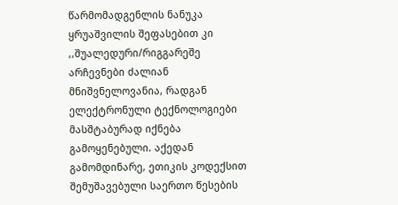წარმომადგენლის ნანუკა ყრუაშვილის შეფასებით კი ,,შუალედური/რიგგარეშე არჩევნები ძალიან მნიშვნელოვანია, რადგან ელექტრონული ტექნოლოგიები მასშტაბურად იქნება გამოყენებული. აქედან გამომდინარე, ეთიკის კოდექსით შემუშავებული საერთო წესების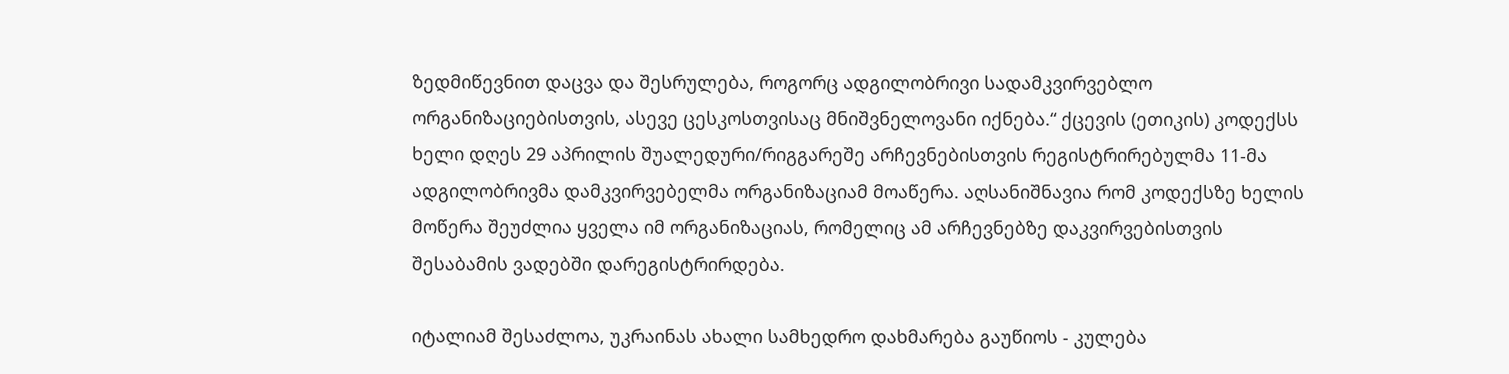ზედმიწევნით დაცვა და შესრულება, როგორც ადგილობრივი სადამკვირვებლო ორგანიზაციებისთვის, ასევე ცესკოსთვისაც მნიშვნელოვანი იქნება.“ ქცევის (ეთიკის) კოდექსს ხელი დღეს 29 აპრილის შუალედური/რიგგარეშე არჩევნებისთვის რეგისტრირებულმა 11-მა ადგილობრივმა დამკვირვებელმა ორგანიზაციამ მოაწერა. აღსანიშნავია რომ კოდექსზე ხელის მოწერა შეუძლია ყველა იმ ორგანიზაციას, რომელიც ამ არჩევნებზე დაკვირვებისთვის შესაბამის ვადებში დარეგისტრირდება.

იტალიამ შესაძლოა, უკრაინას ახალი სამხედრო დახმარება გაუწიოს - კულება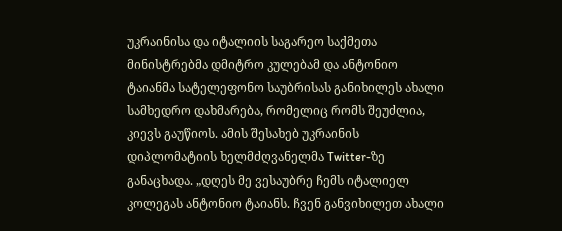უკრაინისა და იტალიის საგარეო საქმეთა მინისტრებმა დმიტრო კულებამ და ანტონიო ტაიანმა სატელეფონო საუბრისას განიხილეს ახალი სამხედრო დახმარება, რომელიც რომს შეუძლია, კიევს გაუწიოს. ამის შესახებ უკრაინის დიპლომატიის ხელმძღვანელმა Twitter-ზე განაცხადა. „დღეს მე ვესაუბრე ჩემს იტალიელ კოლეგას ანტონიო ტაიანს. ჩვენ განვიხილეთ ახალი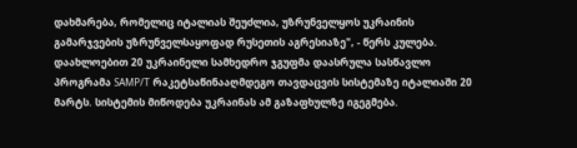დახმარება, რომელიც იტალიას შეუძლია, უზრუნველყოს უკრაინის გამარჯვების უზრუნველსაყოფად რუსეთის აგრესიაზე", - წერს კულება. დაახლოებით 20 უკრაინელი სამხედრო ჯგუფმა დაასრულა სასწავლო პროგრამა SAMP/T რაკეტსაწინააღმდეგო თავდაცვის სისტემაზე იტალიაში 20 მარტს. სისტემის მიწოდება უკრაინას ამ გაზაფხულზე იგეგმება.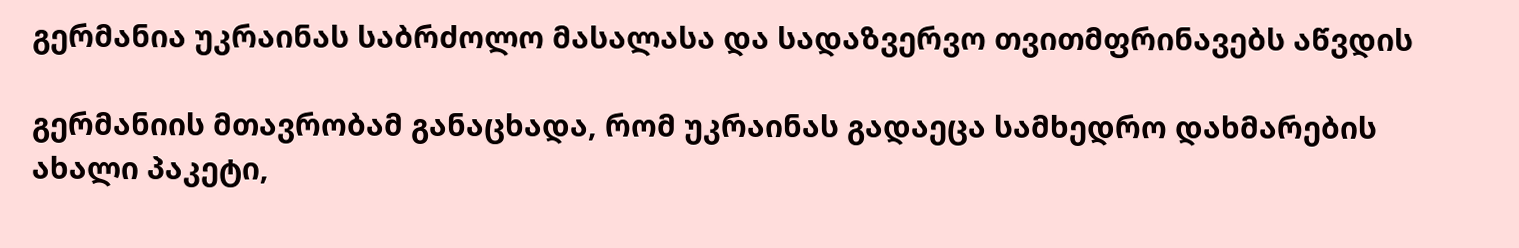გერმანია უკრაინას საბრძოლო მასალასა და სადაზვერვო თვითმფრინავებს აწვდის

გერმანიის მთავრობამ განაცხადა, რომ უკრაინას გადაეცა სამხედრო დახმარების ახალი პაკეტი,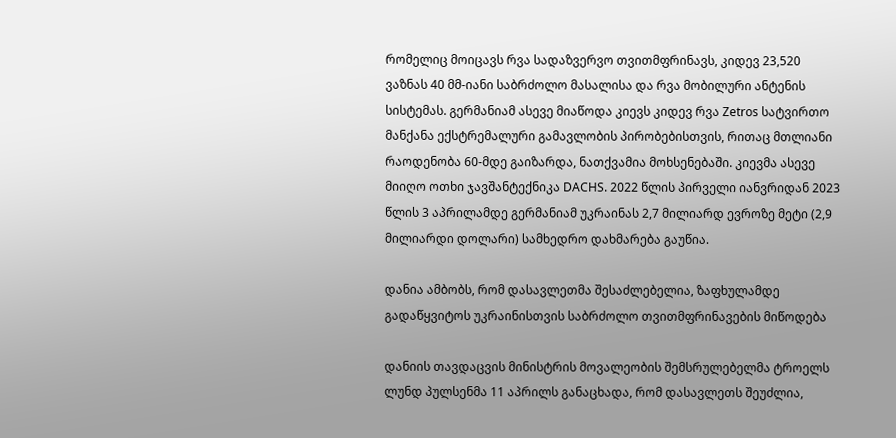რომელიც მოიცავს რვა სადაზვერვო თვითმფრინავს, კიდევ 23,520 ვაზნას 40 მმ-იანი საბრძოლო მასალისა და რვა მობილური ანტენის სისტემას. გერმანიამ ასევე მიაწოდა კიევს კიდევ რვა Zetros სატვირთო მანქანა ექსტრემალური გამავლობის პირობებისთვის, რითაც მთლიანი რაოდენობა 60-მდე გაიზარდა, ნათქვამია მოხსენებაში. კიევმა ასევე მიიღო ოთხი ჯავშანტექნიკა DACHS. 2022 წლის პირველი იანვრიდან 2023 წლის 3 აპრილამდე გერმანიამ უკრაინას 2,7 მილიარდ ევროზე მეტი (2,9 მილიარდი დოლარი) სამხედრო დახმარება გაუწია.

დანია ამბობს, რომ დასავლეთმა შესაძლებელია, ზაფხულამდე გადაწყვიტოს უკრაინისთვის საბრძოლო თვითმფრინავების მიწოდება

დანიის თავდაცვის მინისტრის მოვალეობის შემსრულებელმა ტროელს ლუნდ პულსენმა 11 აპრილს განაცხადა, რომ დასავლეთს შეუძლია,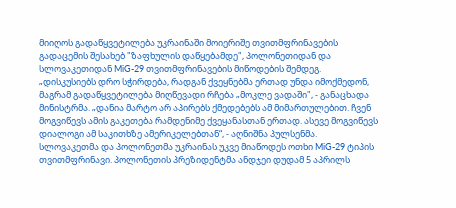მიიღოს გადაწყვეტილება უკრაინაში მოიერიშე თვითმფრინავების გადაცემის შესახებ "ზაფხულის დაწყებამდე", პოლონეთიდან და სლოვაკეთიდან MiG-29 თვითმფრინავების მიწოდების შემდეგ. „დისკუსიებს დრო სჭირდება, რადგან ქვეყნებმა ერთად უნდა იმოქმედონ, მაგრამ გადაწყვეტილება მიღწევადი რჩება „მოკლე ვადაში", - განაცხადა მინისტრმა. „დანია მარტო არ აპირებს ქმედებებს ამ მიმართულებით. ჩვენ მოგვიწევს ამის გაკეთება რამდენიმე ქვეყანასთან ერთად. ასევე მოგვიწევს დიალოგი ამ საკითხზე ამერიკელებთან“, - აღნიშნა პულსენმა. სლოვაკეთმა და პოლონეთმა უკრაინას უკვე მიაწოდეს ოთხი MiG-29 ტიპის თვითმფრინავი. პოლონეთის პრეზიდენტმა ანდჯეი დუდამ 5 აპრილს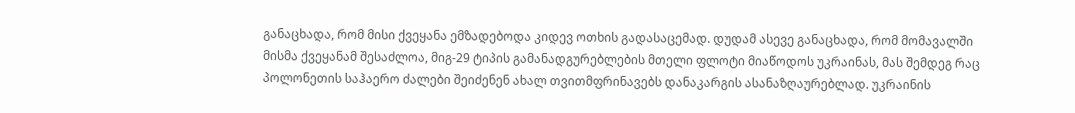განაცხადა, რომ მისი ქვეყანა ემზადებოდა კიდევ ოთხის გადასაცემად. დუდამ ასევე განაცხადა, რომ მომავალში მისმა ქვეყანამ შესაძლოა, მიგ-29 ტიპის გამანადგურებლების მთელი ფლოტი მიაწოდოს უკრაინას, მას შემდეგ რაც პოლონეთის საჰაერო ძალები შეიძენენ ახალ თვითმფრინავებს დანაკარგის ასანაზღაურებლად. უკრაინის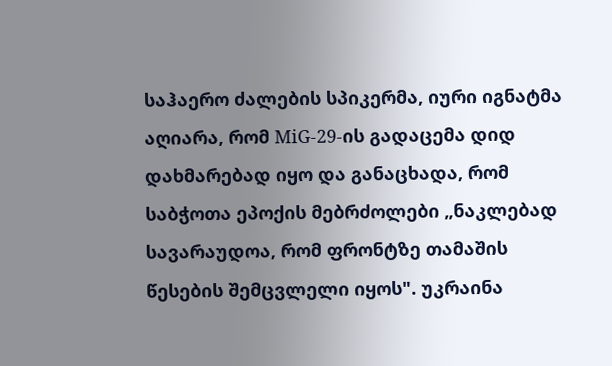საჰაერო ძალების სპიკერმა, იური იგნატმა აღიარა, რომ MiG-29-ის გადაცემა დიდ დახმარებად იყო და განაცხადა, რომ საბჭოთა ეპოქის მებრძოლები „ნაკლებად სავარაუდოა, რომ ფრონტზე თამაშის წესების შემცვლელი იყოს". უკრაინა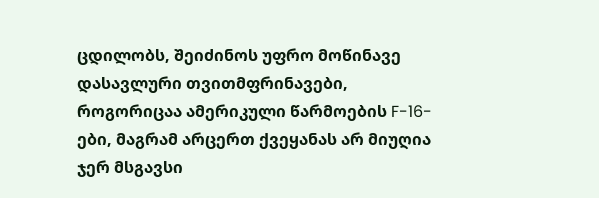ცდილობს, შეიძინოს უფრო მოწინავე დასავლური თვითმფრინავები, როგორიცაა ამერიკული წარმოების F-16-ები, მაგრამ არცერთ ქვეყანას არ მიუღია ჯერ მსგავსი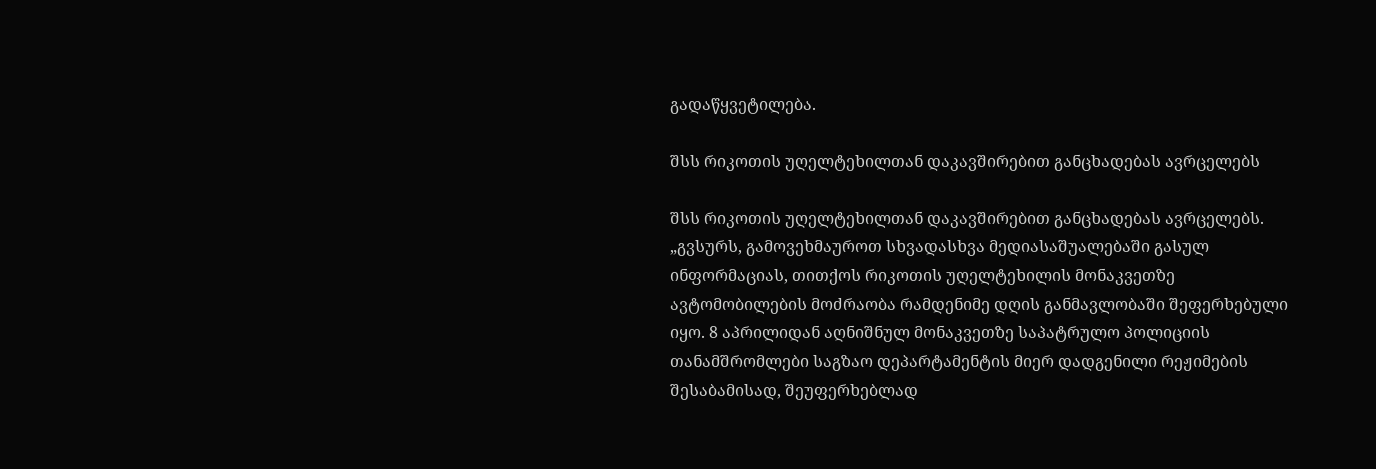გადაწყვეტილება.

შსს რიკოთის უღელტეხილთან დაკავშირებით განცხადებას ავრცელებს

შსს რიკოთის უღელტეხილთან დაკავშირებით განცხადებას ავრცელებს. „გვსურს, გამოვეხმაუროთ სხვადასხვა მედიასაშუალებაში გასულ ინფორმაციას, თითქოს რიკოთის უღელტეხილის მონაკვეთზე ავტომობილების მოძრაობა რამდენიმე დღის განმავლობაში შეფერხებული იყო. 8 აპრილიდან აღნიშნულ მონაკვეთზე საპატრულო პოლიციის თანამშრომლები საგზაო დეპარტამენტის მიერ დადგენილი რეჟიმების შესაბამისად, შეუფერხებლად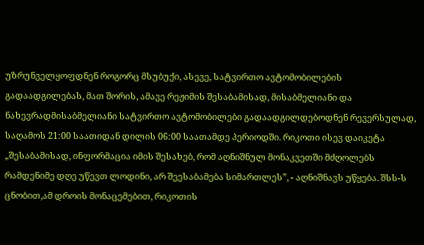უზრუნველყოფდნენ როგორც მსუბუქი, ასევე, სატვირთო ავტომობილების გადაადგილებას, მათ შორის, ამავე რეჟიმის შესაბამისად, მისაბმელიანი და ნახევრადმისაბმელიანი სატვირთო ავტომობილები გადაადგილდებოდნენ რევერსულად, საღამოს 21:00 საათიდან დილის 06:00 საათამდე პერიოდში. რიკოთი ისევ დაიკეტა „შესაბამისად, ინფორმაცია იმის შესახებ, რომ აღნიშნულ მონაკვეთში მძღოლებს რამდენიმე დღე უწევთ ლოდინი, არ შეესაბამება სიმართლეს”, - აღნიშნავს უწყება. შსს-ს ცნობით,ამ დროის მონაცემებით, რიკოთის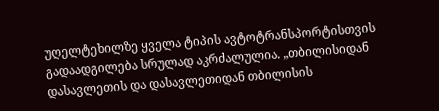უღელტეხილზე ყველა ტიპის ავტოტრანსპორტისთვის გადაადგილება სრულად აკრძალულია. „თბილისიდან დასავლეთის და დასავლეთიდან თბილისის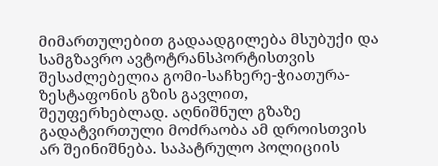მიმართულებით გადაადგილება მსუბუქი და სამგზავრო ავტოტრანსპორტისთვის შესაძლებელია გომი-საჩხერე-ჭიათურა-ზესტაფონის გზის გავლით, შეუფერხებლად. აღნიშნულ გზაზე გადატვირთული მოძრაობა ამ დროისთვის არ შეინიშნება. საპატრულო პოლიციის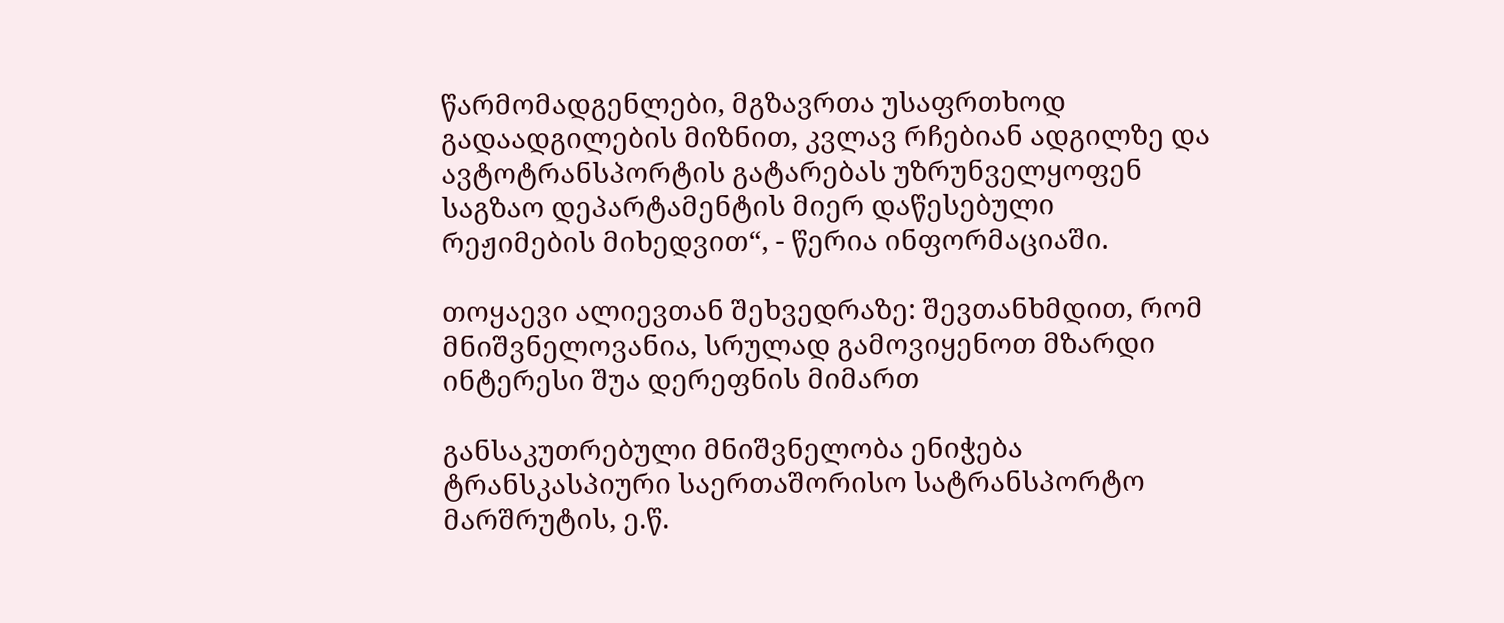წარმომადგენლები, მგზავრთა უსაფრთხოდ გადაადგილების მიზნით, კვლავ რჩებიან ადგილზე და ავტოტრანსპორტის გატარებას უზრუნველყოფენ საგზაო დეპარტამენტის მიერ დაწესებული რეჟიმების მიხედვით“, - წერია ინფორმაციაში.

თოყაევი ალიევთან შეხვედრაზე: შევთანხმდით, რომ მნიშვნელოვანია, სრულად გამოვიყენოთ მზარდი ინტერესი შუა დერეფნის მიმართ

განსაკუთრებული მნიშვნელობა ენიჭება ტრანსკასპიური საერთაშორისო სატრანსპორტო მარშრუტის, ე.წ.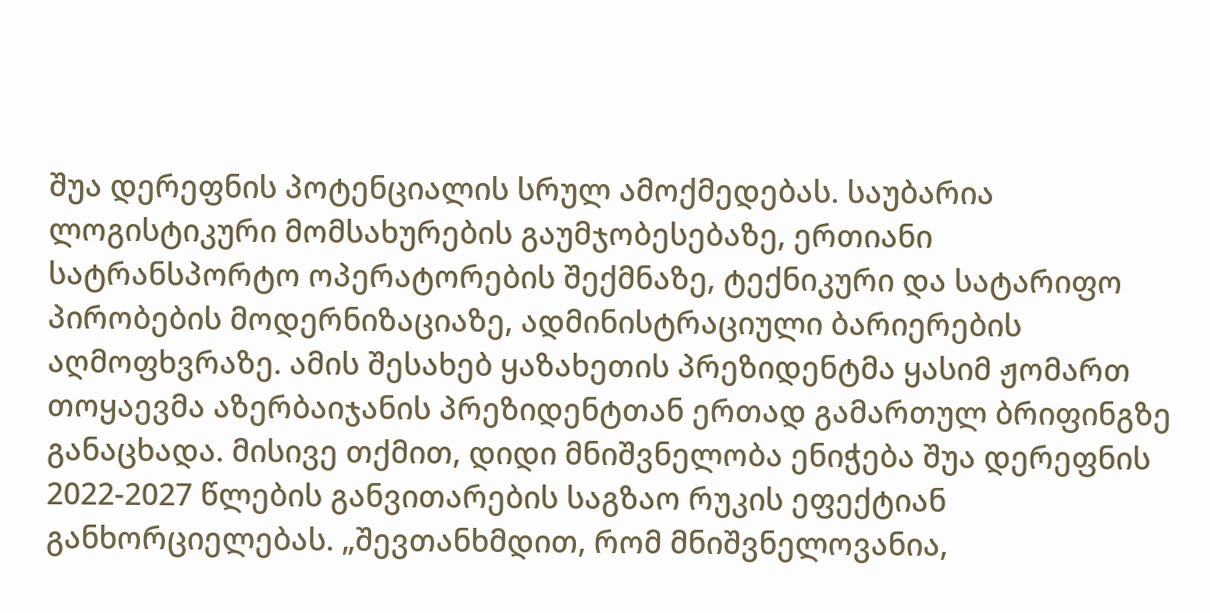შუა დერეფნის პოტენციალის სრულ ამოქმედებას. საუბარია ლოგისტიკური მომსახურების გაუმჯობესებაზე, ერთიანი სატრანსპორტო ოპერატორების შექმნაზე, ტექნიკური და სატარიფო პირობების მოდერნიზაციაზე, ადმინისტრაციული ბარიერების აღმოფხვრაზე. ამის შესახებ ყაზახეთის პრეზიდენტმა ყასიმ ჟომართ თოყაევმა აზერბაიჯანის პრეზიდენტთან ერთად გამართულ ბრიფინგზე განაცხადა. მისივე თქმით, დიდი მნიშვნელობა ენიჭება შუა დერეფნის 2022-2027 წლების განვითარების საგზაო რუკის ეფექტიან განხორციელებას. „შევთანხმდით, რომ მნიშვნელოვანია,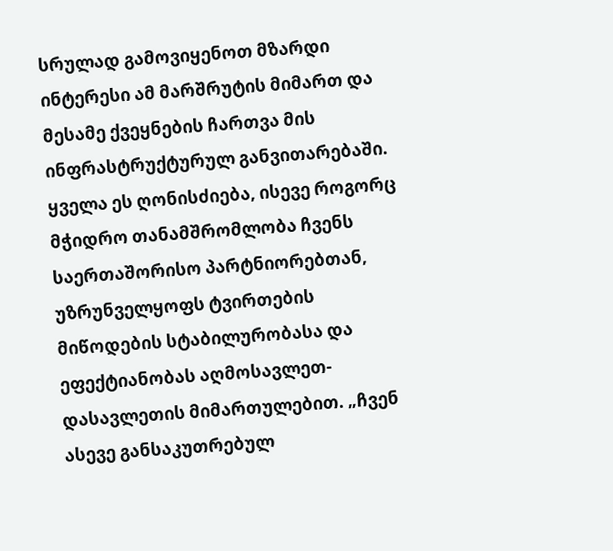სრულად გამოვიყენოთ მზარდი ინტერესი ამ მარშრუტის მიმართ და მესამე ქვეყნების ჩართვა მის ინფრასტრუქტურულ განვითარებაში. ყველა ეს ღონისძიება, ისევე როგორც მჭიდრო თანამშრომლობა ჩვენს საერთაშორისო პარტნიორებთან, უზრუნველყოფს ტვირთების მიწოდების სტაბილურობასა და ეფექტიანობას აღმოსავლეთ-დასავლეთის მიმართულებით. „ჩვენ ასევე განსაკუთრებულ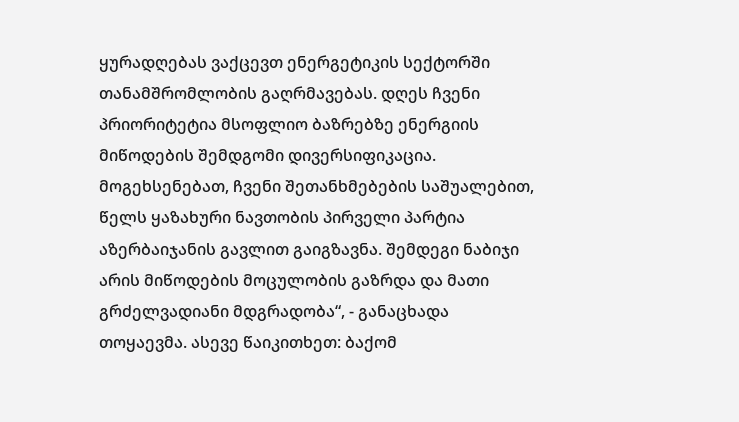ყურადღებას ვაქცევთ ენერგეტიკის სექტორში თანამშრომლობის გაღრმავებას. დღეს ჩვენი პრიორიტეტია მსოფლიო ბაზრებზე ენერგიის მიწოდების შემდგომი დივერსიფიკაცია. მოგეხსენებათ, ჩვენი შეთანხმებების საშუალებით, წელს ყაზახური ნავთობის პირველი პარტია აზერბაიჯანის გავლით გაიგზავნა. შემდეგი ნაბიჯი არის მიწოდების მოცულობის გაზრდა და მათი გრძელვადიანი მდგრადობა“, - განაცხადა თოყაევმა. ასევე წაიკითხეთ: ბაქომ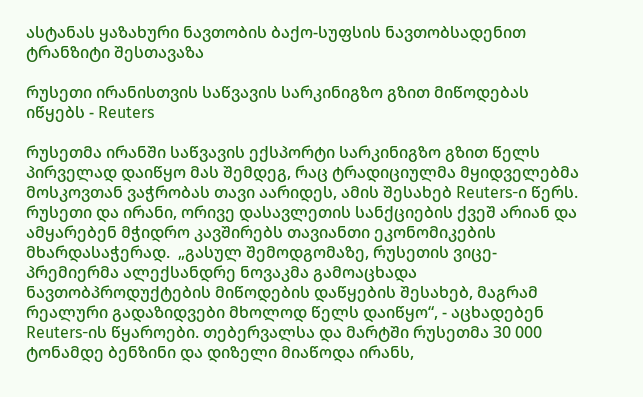ასტანას ყაზახური ნავთობის ბაქო-სუფსის ნავთობსადენით ტრანზიტი შესთავაზა

რუსეთი ირანისთვის საწვავის სარკინიგზო გზით მიწოდებას იწყებს - Reuters

რუსეთმა ირანში საწვავის ექსპორტი სარკინიგზო გზით წელს პირველად დაიწყო მას შემდეგ, რაც ტრადიციულმა მყიდველებმა მოსკოვთან ვაჭრობას თავი აარიდეს, ამის შესახებ Reuters-ი წერს. რუსეთი და ირანი, ორივე დასავლეთის სანქციების ქვეშ არიან და ამყარებენ მჭიდრო კავშირებს თავიანთი ეკონომიკების მხარდასაჭერად.  „გასულ შემოდგომაზე, რუსეთის ვიცე-პრემიერმა ალექსანდრე ნოვაკმა გამოაცხადა ნავთობპროდუქტების მიწოდების დაწყების შესახებ, მაგრამ რეალური გადაზიდვები მხოლოდ წელს დაიწყო“, - აცხადებენ Reuters-ის წყაროები. თებერვალსა და მარტში რუსეთმა 30 000 ტონამდე ბენზინი და დიზელი მიაწოდა ირანს,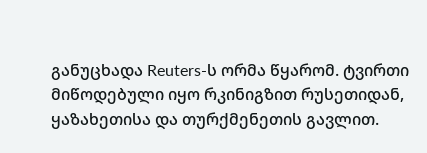განუცხადა Reuters-ს ორმა წყარომ. ტვირთი მიწოდებული იყო რკინიგზით რუსეთიდან, ყაზახეთისა და თურქმენეთის გავლით.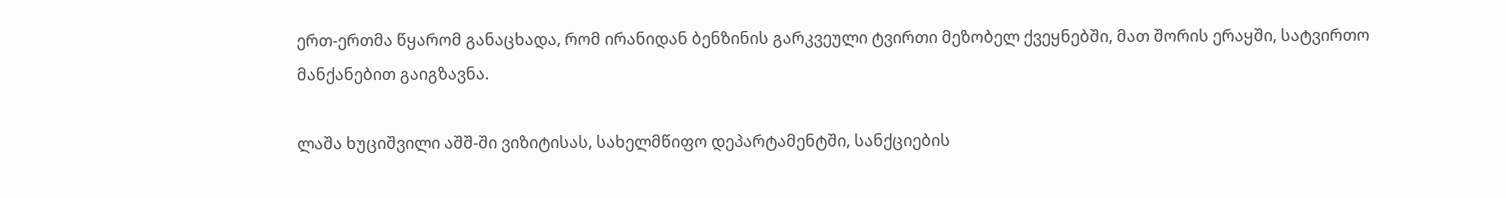ერთ-ერთმა წყარომ განაცხადა, რომ ირანიდან ბენზინის გარკვეული ტვირთი მეზობელ ქვეყნებში, მათ შორის ერაყში, სატვირთო მანქანებით გაიგზავნა.

ლაშა ხუციშვილი აშშ-ში ვიზიტისას, სახელმწიფო დეპარტამენტში, სანქციების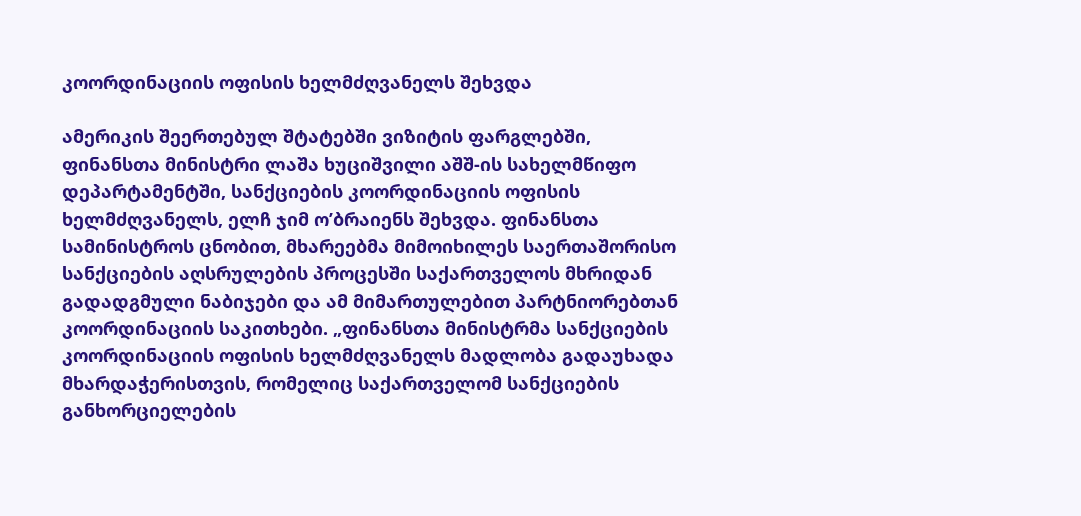კოორდინაციის ოფისის ხელმძღვანელს შეხვდა

ამერიკის შეერთებულ შტატებში ვიზიტის ფარგლებში, ფინანსთა მინისტრი ლაშა ხუციშვილი აშშ-ის სახელმწიფო დეპარტამენტში, სანქციების კოორდინაციის ოფისის ხელმძღვანელს, ელჩ ჯიმ ო’ბრაიენს შეხვდა. ფინანსთა სამინისტროს ცნობით, მხარეებმა მიმოიხილეს საერთაშორისო სანქციების აღსრულების პროცესში საქართველოს მხრიდან გადადგმული ნაბიჯები და ამ მიმართულებით პარტნიორებთან კოორდინაციის საკითხები. „ფინანსთა მინისტრმა სანქციების კოორდინაციის ოფისის ხელმძღვანელს მადლობა გადაუხადა მხარდაჭერისთვის, რომელიც საქართველომ სანქციების განხორციელების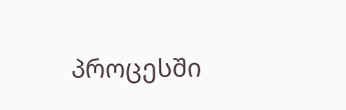პროცესში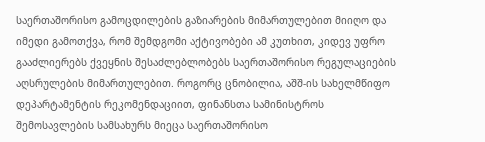საერთაშორისო გამოცდილების გაზიარების მიმართულებით მიიღო და იმედი გამოთქვა, რომ შემდგომი აქტივობები ამ კუთხით, კიდევ უფრო გააძლიერებს ქვეყნის შესაძლებლობებს საერთაშორისო რეგულაციების აღსრულების მიმართულებით. როგორც ცნობილია, აშშ-ის სახელმწიფო დეპარტამენტის რეკომენდაციით, ფინანსთა სამინისტროს შემოსავლების სამსახურს მიეცა საერთაშორისო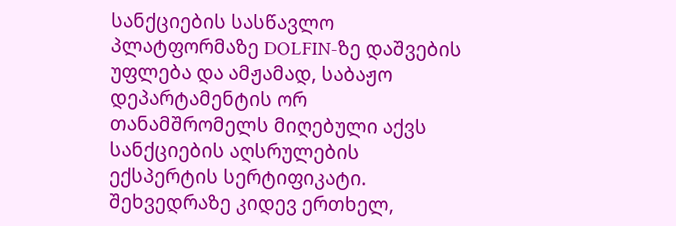სანქციების სასწავლო პლატფორმაზე DOLFIN-ზე დაშვების უფლება და ამჟამად, საბაჟო დეპარტამენტის ორ თანამშრომელს მიღებული აქვს სანქციების აღსრულების ექსპერტის სერტიფიკატი. შეხვედრაზე კიდევ ერთხელ,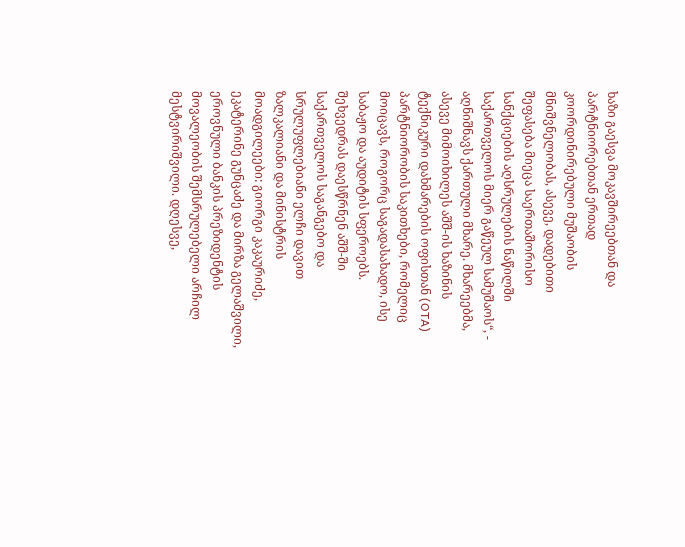ხაზი გაესვა მოკავშირეებთან და პარტნიორებთან ერთად კოორდინირებული მუშაობის მნიშვნელობას, ასევე, დადებითი შეფასება მიეცა საერთაშორისო სანქციების აღსრულების ნაწილში საქართველოს მიერ გაწეულ სამუშაოს“, - აღნიშნავს ქართული მხარე. მხარეებმა, ასევე მიმოიხილეს აშშ-ის ხაზინის ტექნიკური დახმარების ოფისთან (OTA) პარტნიორობის საკითხები, რომელიც მოიცავს, როგორც საგადასახადო, ისე საბაჟო და აუდიტის სფეროებს. შეხვედრას დაესწრნენ აშშ-ში საქართველოს საგანგებო და სრულუფლებიანი ელჩი დავით ზალკალიანი და მინისტრის მოადგილეები: გიორგი კაკაურიძე, ეკატერინე გუნცაძე და მირზა გელაშვილი, ეროვნული ბანკის პრეზიდენტის მოვალეობის შემსრულებელი არჩილ მესტვირიშვილი. დღესვე,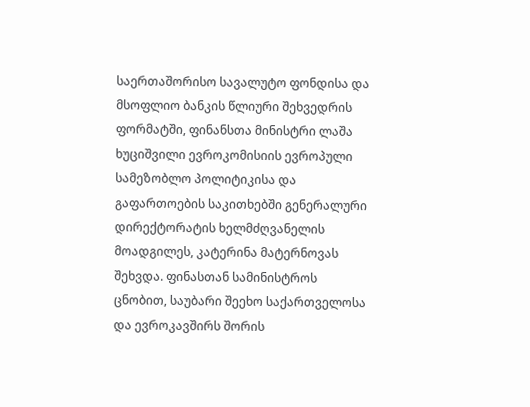საერთაშორისო სავალუტო ფონდისა და მსოფლიო ბანკის წლიური შეხვედრის ფორმატში, ფინანსთა მინისტრი ლაშა ხუციშვილი ევროკომისიის ევროპული სამეზობლო პოლიტიკისა და გაფართოების საკითხებში გენერალური დირექტორატის ხელმძღვანელის მოადგილეს, კატერინა მატერნოვას შეხვდა. ფინასთან სამინისტროს ცნობით, საუბარი შეეხო საქართველოსა და ევროკავშირს შორის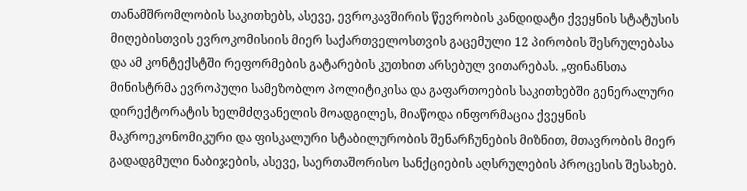თანამშრომლობის საკითხებს, ასევე, ევროკავშირის წევრობის კანდიდატი ქვეყნის სტატუსის მიღებისთვის ევროკომისიის მიერ საქართველოსთვის გაცემული 12 პირობის შესრულებასა და ამ კონტექსტში რეფორმების გატარების კუთხით არსებულ ვითარებას. „ფინანსთა მინისტრმა ევროპული სამეზობლო პოლიტიკისა და გაფართოების საკითხებში გენერალური დირექტორატის ხელმძღვანელის მოადგილეს, მიაწოდა ინფორმაცია ქვეყნის მაკროეკონომიკური და ფისკალური სტაბილურობის შენარჩუნების მიზნით, მთავრობის მიერ გადადგმული ნაბიჯების, ასევე, საერთაშორისო სანქციების აღსრულების პროცესის შესახებ.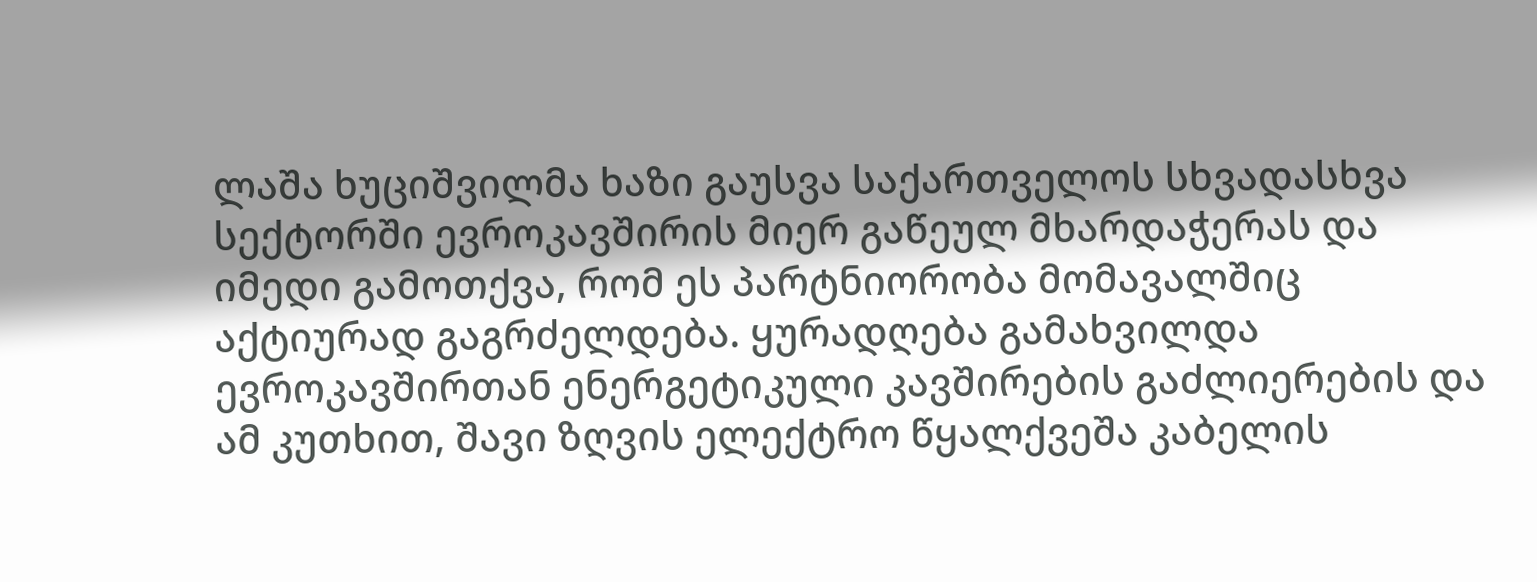ლაშა ხუციშვილმა ხაზი გაუსვა საქართველოს სხვადასხვა სექტორში ევროკავშირის მიერ გაწეულ მხარდაჭერას და იმედი გამოთქვა, რომ ეს პარტნიორობა მომავალშიც აქტიურად გაგრძელდება. ყურადღება გამახვილდა ევროკავშირთან ენერგეტიკული კავშირების გაძლიერების და ამ კუთხით, შავი ზღვის ელექტრო წყალქვეშა კაბელის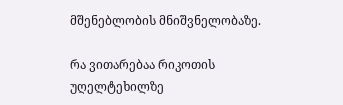მშენებლობის მნიშვნელობაზე.

რა ვითარებაა რიკოთის უღელტეხილზე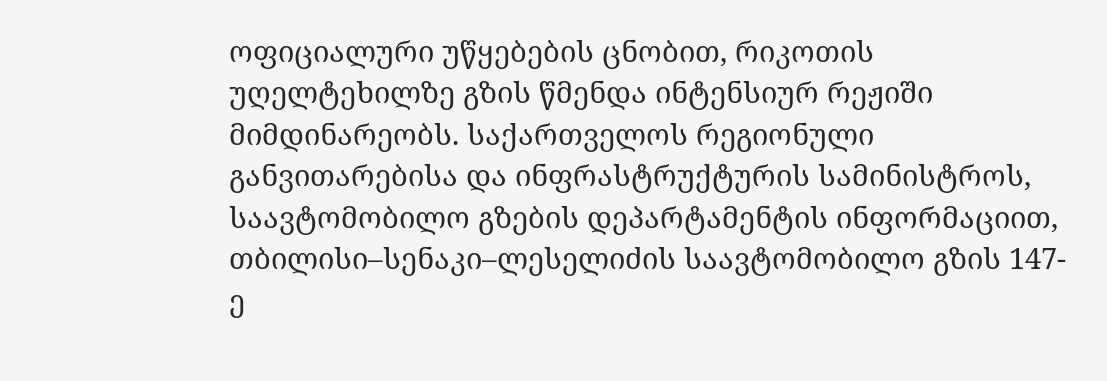ოფიციალური უწყებების ცნობით, რიკოთის უღელტეხილზე გზის წმენდა ინტენსიურ რეჟიში მიმდინარეობს. საქართველოს რეგიონული განვითარებისა და ინფრასტრუქტურის სამინისტროს, საავტომობილო გზების დეპარტამენტის ინფორმაციით, თბილისი–სენაკი–ლესელიძის საავტომობილო გზის 147-ე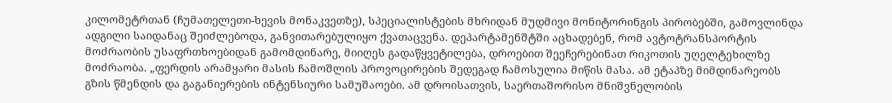კილომეტრთან (ჩუმათელეთი-ხევის მონაკვეთზე), სპეციალისტების მხრიდან მუდმივი მონიტორინგის პირობებში, გამოვლინდა ადგილი საიდანაც შეიძლებოდა, განვითარებულიყო ქვათაცვენა. დეპარტამენშტში აცხადებენ, რომ ავტოტრანსპორტის მოძრაობის უსაფრთხოებიდან გამომდინარე, მიიღეს გადაწყვეტილება, დროებით შეეჩერებინათ რიკოთის უღელტეხილზე მოძრაობა. „ფერდის არამყარი მასის ჩამოშლის პროვოცირების შედეგად ჩამოსულია მიწის მასა. ამ ეტაპზე მიმდინარეობს გზის წმენდის და გაგანიერების ინტენსიური სამუშაოები. ამ დროისათვის, საერთაშორისო მნიშვნელობის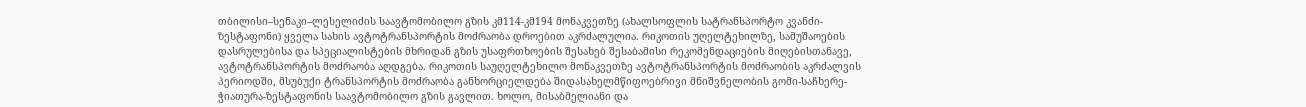თბილისი–სენაკი–ლესელიძის საავტომობილო გზის კმ114-კმ194 მონაკვეთზე (ახალსოფლის სატრანსპორტო კვანძი-ზესტაფონი) ყველა სახის ავტოტრანსპორტის მოძრაობა დროებით აკრძალულია. რიკოთის უღელტეხილზე, სამუშაოების დასრულებისა და სპეციალისტების მხრიდან გზის უსაფრთხოების შესახებ შესაბამისი რეკომენდაციების მიღებისთანავე, ავტოტრანსპორტის მოძრაობა აღდგება. რიკოთის საუღელტეხილო მონაკვეთზე ავტოტრანსპორტის მოძრაობის აკრძალვის პერიოდში, მსუბუქი ტრანსპორტის მოძრაობა განხორციელდება შიდასახელმწიფოებრივი მნიშვნელობის გომი-საჩხერე-ჭიათურა-ზესტაფონის საავტომობილო გზის გავლით. ხოლო, მისაბმელიანი და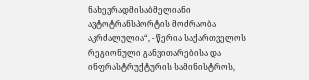ნახევრადმისაბმელიანი ავტოტრანსპორტის მოძრაობა აკრძალულია“, - წერია საქართველოს რეგიონული განვითარებისა და ინფრასტრუქტურის სამინისტროს,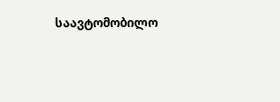საავტომობილო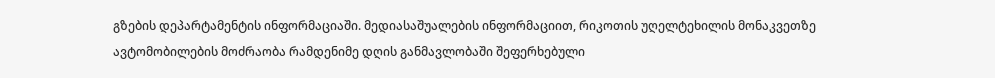გზების დეპარტამენტის ინფორმაციაში. მედიასაშუალების ინფორმაციით, რიკოთის უღელტეხილის მონაკვეთზე ავტომობილების მოძრაობა რამდენიმე დღის განმავლობაში შეფერხებული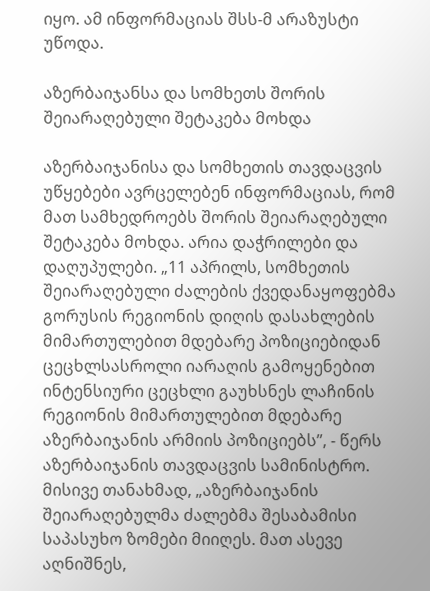იყო. ამ ინფორმაციას შსს-მ არაზუსტი უწოდა.

აზერბაიჯანსა და სომხეთს შორის შეიარაღებული შეტაკება მოხდა

აზერბაიჯანისა და სომხეთის თავდაცვის უწყებები ავრცელებენ ინფორმაციას, რომ მათ სამხედროებს შორის შეიარაღებული შეტაკება მოხდა. არია დაჭრილები და დაღუპულები. „11 აპრილს, სომხეთის შეიარაღებული ძალების ქვედანაყოფებმა გორუსის რეგიონის დიღის დასახლების მიმართულებით მდებარე პოზიციებიდან ცეცხლსასროლი იარაღის გამოყენებით ინტენსიური ცეცხლი გაუხსნეს ლაჩინის რეგიონის მიმართულებით მდებარე აზერბაიჯანის არმიის პოზიციებს”, - წერს აზერბაიჯანის თავდაცვის სამინისტრო. მისივე თანახმად, „აზერბაიჯანის შეიარაღებულმა ძალებმა შესაბამისი საპასუხო ზომები მიიღეს. მათ ასევე აღნიშნეს,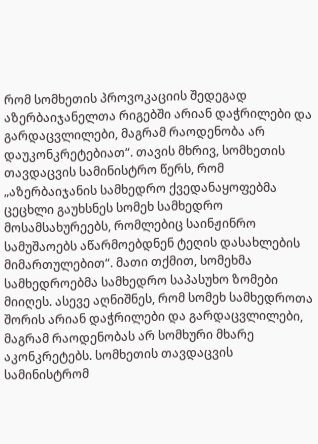რომ სომხეთის პროვოკაციის შედეგად აზერბაიჯანელთა რიგებში არიან დაჭრილები და გარდაცვლილები, მაგრამ რაოდენობა არ დაუკონკრეტებიათ“. თავის მხრივ, სომხეთის თავდაცვის სამინისტრო წერს, რომ „აზერბაიჯანის სამხედრო ქვედანაყოფებმა ცეცხლი გაუხსნეს სომეხ სამხედრო მოსამსახურეებს, რომლებიც საინჟინრო სამუშაოებს აწარმოებდნენ ტეღის დასახლების მიმართულებით“. მათი თქმით, სომეხმა სამხედროებმა სამხედრო საპასუხო ზომები მიიღეს. ასევე აღნიშნეს, რომ სომეხ სამხედროთა შორის არიან დაჭრილები და გარდაცვლილები, მაგრამ რაოდენობას არ სომხური მხარე აკონკრეტებს. სომხეთის თავდაცვის სამინისტრომ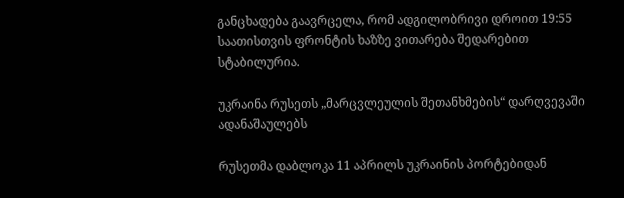განცხადება გაავრცელა, რომ ადგილობრივი დროით 19:55 საათისთვის ფრონტის ხაზზე ვითარება შედარებით სტაბილურია.

უკრაინა რუსეთს „მარცვლეულის შეთანხმების“ დარღვევაში ადანაშაულებს

რუსეთმა დაბლოკა 11 აპრილს უკრაინის პორტებიდან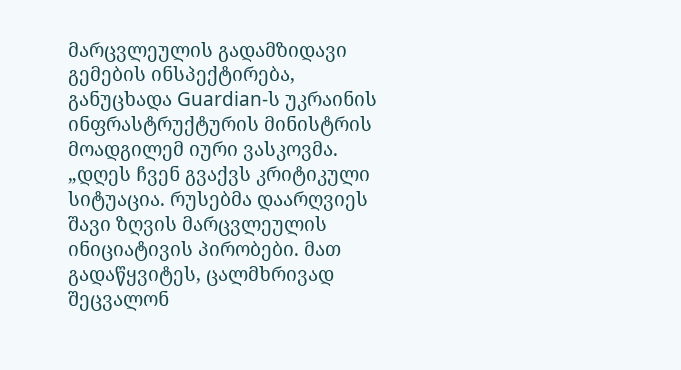მარცვლეულის გადამზიდავი გემების ინსპექტირება, განუცხადა Guardian-ს უკრაინის ინფრასტრუქტურის მინისტრის მოადგილემ იური ვასკოვმა. „დღეს ჩვენ გვაქვს კრიტიკული სიტუაცია. რუსებმა დაარღვიეს შავი ზღვის მარცვლეულის ინიციატივის პირობები. მათ გადაწყვიტეს, ცალმხრივად შეცვალონ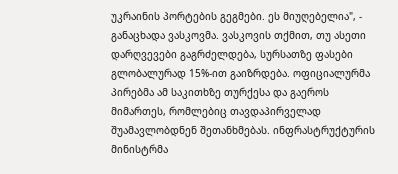უკრაინის პორტების გეგმები. ეს მიუღებელია", - განაცხადა ვასკოვმა. ვასკოვის თქმით, თუ ასეთი დარღვევები გაგრძელდება, სურსათზე ფასები გლობალურად 15%-ით გაიზრდება. ოფიციალურმა პირებმა ამ საკითხზე თურქესა და გაეროს მიმართეს, რომლებიც თავდაპირველად შუამავლობდნენ შეთანხმებას. ინფრასტრუქტურის მინისტრმა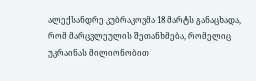ალექსანდრე კუბრაკოვმა 18 მარტს განაცხადა, რომ მარცვლეულის შეთანხმება, რომელიც უკრაინას მილიონობით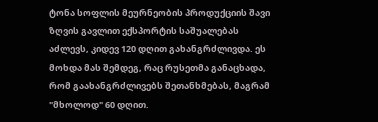ტონა სოფლის მეურნეობის პროდუქციის შავი ზღვის გავლით ექსპორტის საშუალებას აძლევს, კიდევ 120 დღით გახანგრძლივდა. ეს მოხდა მას შემდეგ, რაც რუსეთმა განაცხადა, რომ გაახანგრძლივებს შეთანხმებას, მაგრამ "მხოლოდ" 60 დღით.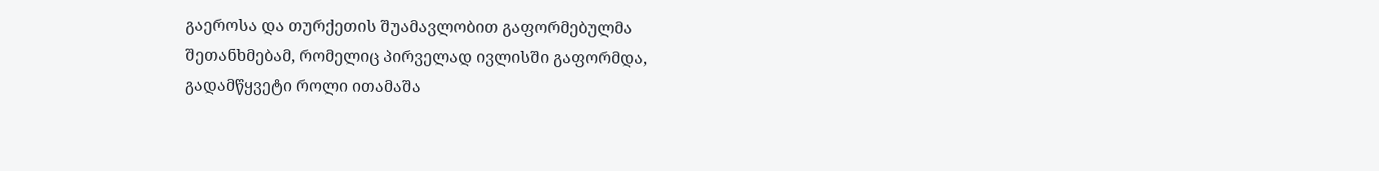გაეროსა და თურქეთის შუამავლობით გაფორმებულმა შეთანხმებამ, რომელიც პირველად ივლისში გაფორმდა, გადამწყვეტი როლი ითამაშა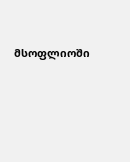მსოფლიოში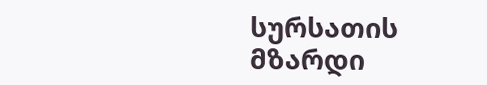სურსათის მზარდი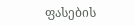ფასების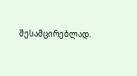შესამცირებლად.